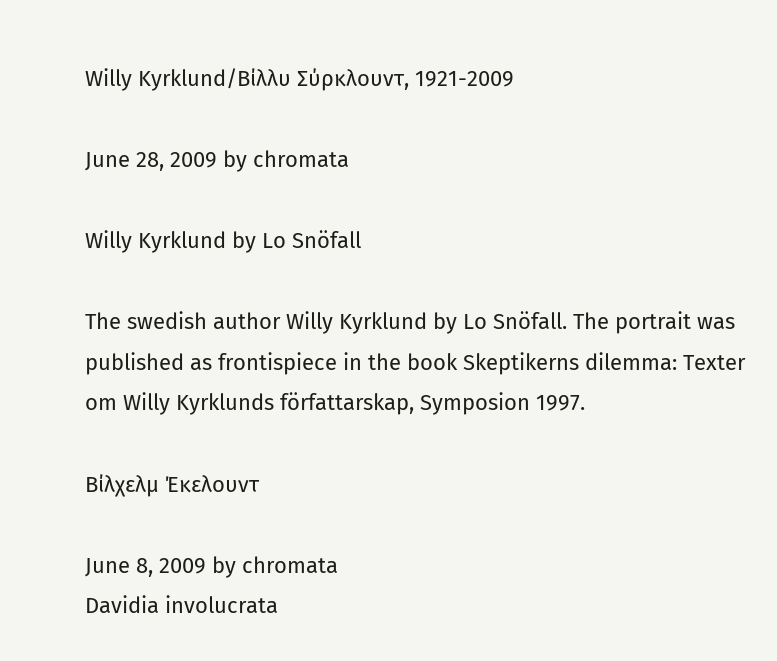Willy Kyrklund/Bίλλυ Σύρκλουντ, 1921-2009

June 28, 2009 by chromata

Willy Kyrklund by Lo Snöfall

The swedish author Willy Kyrklund by Lo Snöfall. The portrait was published as frontispiece in the book Skeptikerns dilemma: Texter om Willy Kyrklunds författarskap, Symposion 1997.

Βίλχελμ Έκελουντ

June 8, 2009 by chromata
Davidia involucrata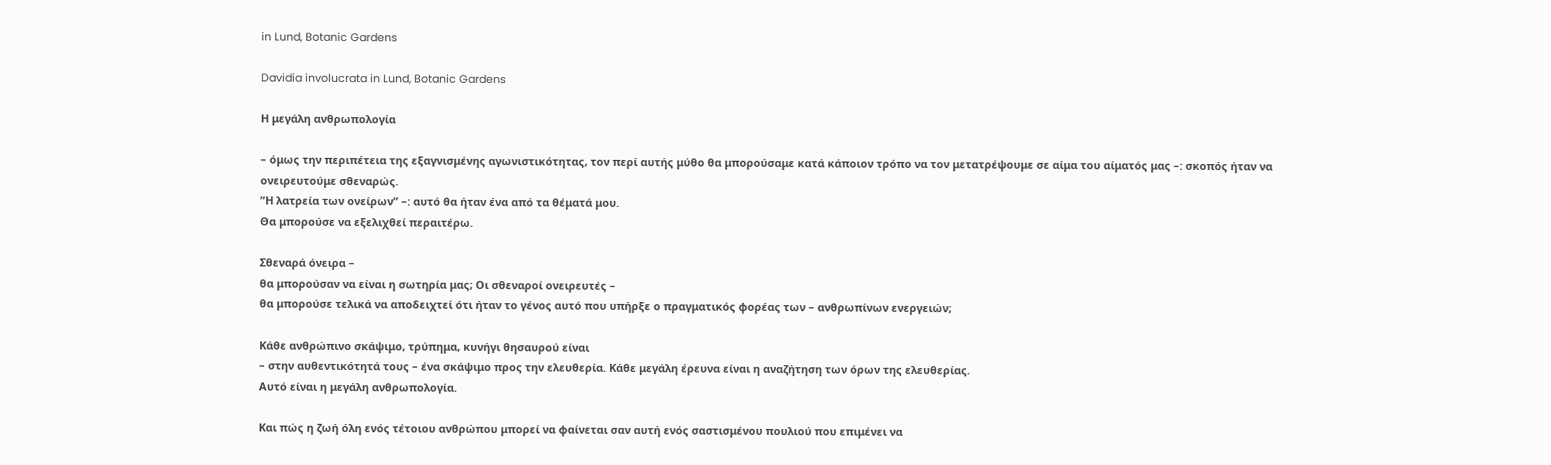in Lund, Botanic Gardens

Davidia involucrata in Lund, Botanic Gardens

Η μεγάλη ανθρωπολογία

– όμως την περιπέτεια της εξαγνισμένης αγωνιστικότητας, τον περί αυτής μύθο θα μπορούσαμε κατά κάποιον τρόπο να τον μετατρέψουμε σε αίμα του αίματός μας –: σκοπός ήταν να ονειρευτούμε σθεναρώς.
”Η λατρεία των ονείρων” –: αυτό θα ήταν ένα από τα θέματά μου.
Θα μπορούσε να εξελιχθεί περαιτέρω.

Σθεναρά όνειρα –
θα μπορούσαν να είναι η σωτηρία μας; Οι σθεναροί ονειρευτές –
θα μπορούσε τελικά να αποδειχτεί ότι ήταν το γένος αυτό που υπήρξε ο πραγματικός φορέας των – ανθρωπίνων ενεργειών;

Κάθε ανθρώπινο σκάψιμο, τρύπημα, κυνήγι θησαυρού είναι
– στην αυθεντικότητά τους – ένα σκάψιμο προς την ελευθερία. Κάθε μεγάλη έρευνα είναι η αναζήτηση των όρων της ελευθερίας.
Αυτό είναι η μεγάλη ανθρωπολογία.

Και πώς η ζωή όλη ενός τέτοιου ανθρώπου μπορεί να φαίνεται σαν αυτή ενός σαστισμένου πουλιού που επιμένει να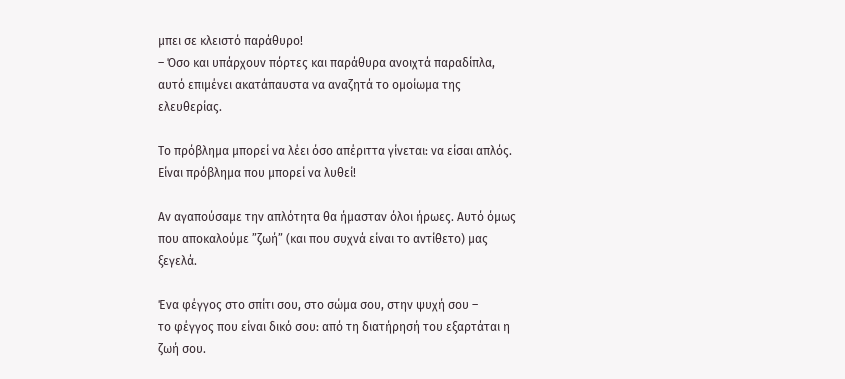μπει σε κλειστό παράθυρο!
– Όσο και υπάρχουν πόρτες και παράθυρα ανοιχτά παραδίπλα, αυτό επιμένει ακατάπαυστα να αναζητά το ομοίωμα της ελευθερίας.

Το πρόβλημα μπορεί να λέει όσο απέριττα γίνεται: να είσαι απλός.
Είναι πρόβλημα που μπορεί να λυθεί!

Αν αγαπούσαμε την απλότητα θα ήμασταν όλοι ήρωες. Αυτό όμως
που αποκαλούμε ”ζωή” (και που συχνά είναι το αντίθετο) μας ξεγελά.

Ένα φέγγος στο σπίτι σου, στο σώμα σου, στην ψυχή σου –
το φέγγος που είναι δικό σου: από τη διατήρησή του εξαρτάται η ζωή σου.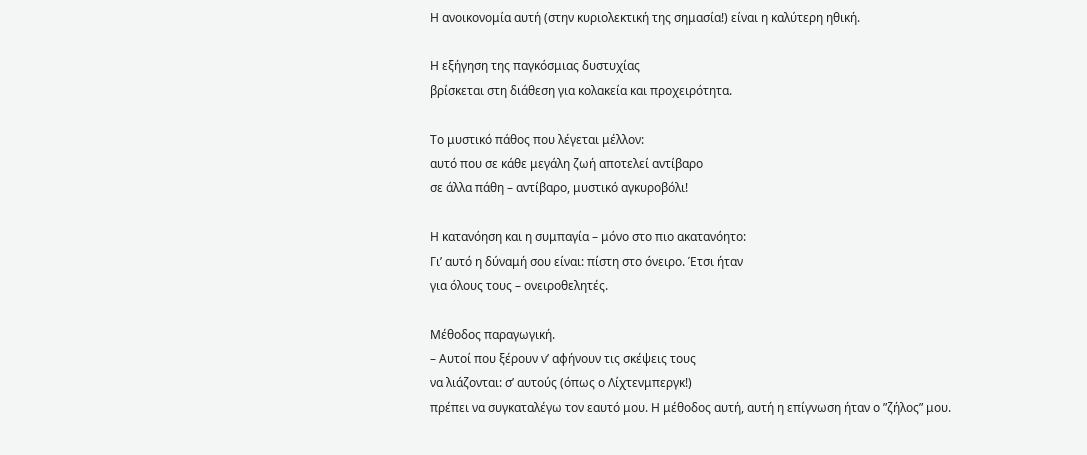Η ανοικονομία αυτή (στην κυριολεκτική της σημασία!) είναι η καλύτερη ηθική.

Η εξήγηση της παγκόσμιας δυστυχίας
βρίσκεται στη διάθεση για κολακεία και προχειρότητα.

Το μυστικό πάθος που λέγεται μέλλον:
αυτό που σε κάθε μεγάλη ζωή αποτελεί αντίβαρο
σε άλλα πάθη – αντίβαρο, μυστικό αγκυροβόλι!

Η κατανόηση και η συμπαγία – μόνο στο πιο ακατανόητο:
Γι’ αυτό η δύναμή σου είναι: πίστη στο όνειρο. Έτσι ήταν
για όλους τους – ονειροθελητές.

Μέθοδος παραγωγική.
– Αυτοί που ξέρουν ν’ αφήνουν τις σκέψεις τους
να λιάζονται: σ’ αυτούς (όπως ο Λίχτενμπεργκ!)
πρέπει να συγκαταλέγω τον εαυτό μου. Η μέθοδος αυτή, αυτή η επίγνωση ήταν ο ”ζήλος” μου.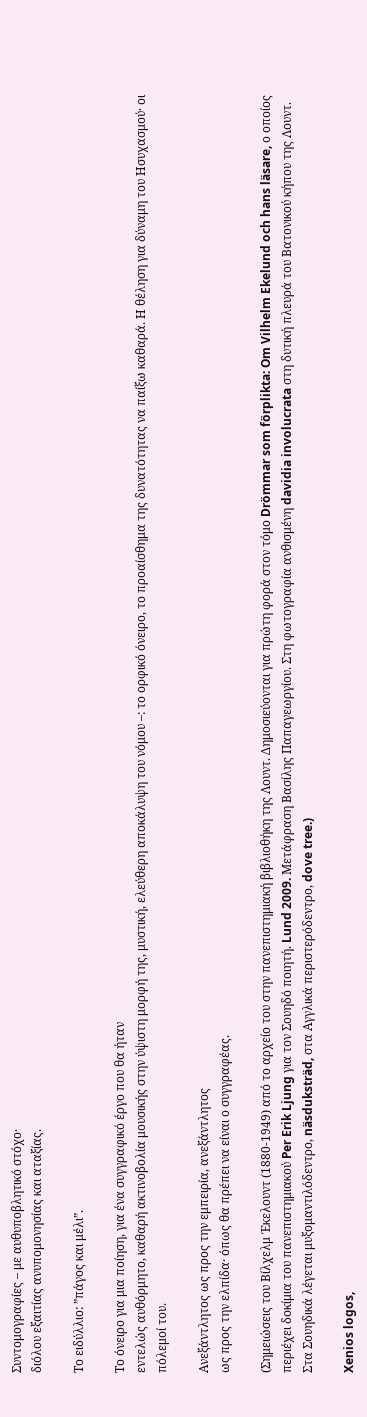Συντομογραφίες – με αυθυποβλητικό στόχο·
διόλου εξαιτίας ανυπομονησίας και αταξίας.

Το ειδύλλιο: ”πάγος και μέλι”.

Το όνειρο για μια ποίηση, για ένα συγγραφικό έργο που θα ήταν
εντελώς αυθόρμητο, καθαρή ακτινοβολία μουσικής στην ύψιστη μορφή της, μυστική, ελεύθερη αποκάλυψη του νόμου –: το ορφικό όνειρο, το προαίσθημα της δυνατότητας να παίξω καθαρά. Η θέληση για δύναμη του Ησυχασμού· οι πόλεμοί του.

Ανεξάντλητος ως προς την εμπειρία, ανεξάντλητος
ως προς την ελπίδα· όπως θα πρέπει να είναι ο συγγραφέας.

(Σημειώσεις του Βίλχελμ Έκελουντ (1880-1949) από το αρχείο του στην πανεπιστημιακή βιβλιοθήκη της Λουντ. Δημοσιεύονται για πρώτη φορά στον τόμο Drömmar som förplikta: Om Vilhelm Ekelund och hans läsare, ο οποίος περιέχει δοκίμια του πανεπιστημιακού Per Erik Ljung για τον Σουηδό ποιητή. Lund 2009. Μετάφραση Βασίλης Παπαγεωργίου. Στη φωτογραφία ανθισμένη davidia involucrata στη δυτική πλευρά του Βατονικού κήπου της Λουντ. Στα Σουηδικά λέγεται μυξομαντιλόδεντρο, näsduksträd, στα Αγγλικά περιστερόδεντρο, dove tree.)

Xenios logos,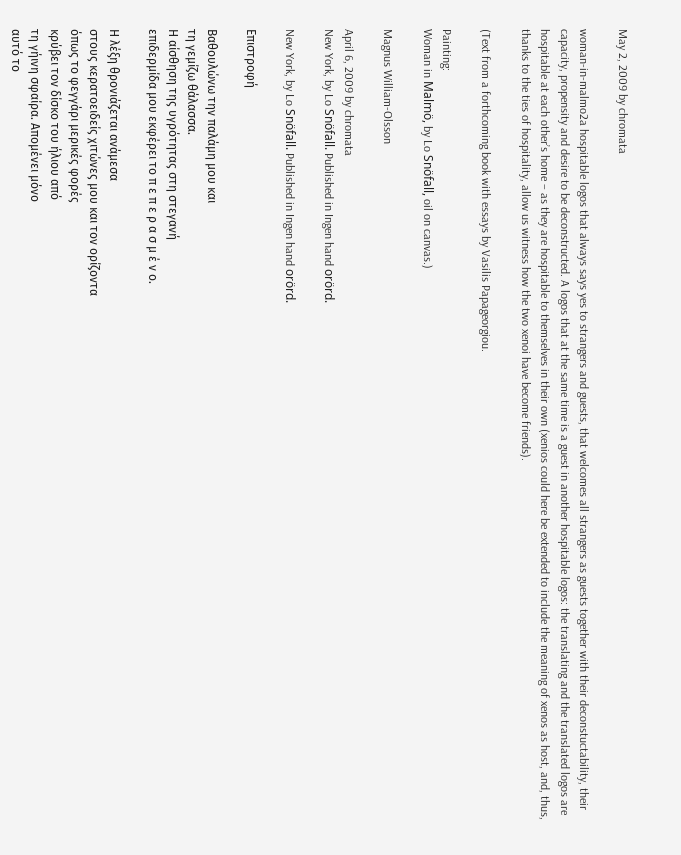May 2, 2009 by chromata

woman-in-malmo2a hospitable logos that always says yes to strangers and guests, that welcomes all strangers as guests together with their deconstuctability, their capacity, propensity and desire to be deconstructed. A logos that at the same time is a guest in another hospitable logos: the translating and the translated logos are hospitable at each other’s home – as they are hospitable to themselves in their own (xenios could here be extended to include the meaning of xenos as host, and, thus, thanks to the ties of hospitality, allow us witness how the two xenoi have become friends).

(Text from a forthcoming book with essays by Vasilis Papageorgiou.

Painting:
Woman in Malmö, by Lo Snöfall, oil on canvas.)

Magnus William-Olsson

April 6, 2009 by chromata
New York, by Lo Snöfall. Published in Ingen hand orörd.

New York, by Lo Snöfall. Published in Ingen hand orörd.

Επιστροφή

Βαθουλώνω την παλάμη μου και
τη γεμίζω θάλασσα.
Η αίσθηση της υγρότητας στη στεγανή
επιδερμίδα μου εκφέρει το π ε π ε ρ α σ μ έ ν ο.

Η λέξη θρονιάζεται ανάμεσα
στους κερατοειδείς χιτώνες μου και τον ορίζοντα
όπως το φεγγάρι μερικές φορές
κρύβει τον δίσκο του ήλιου από
τη γήινη σφαίρα. Απομένει μόνο
αυτό το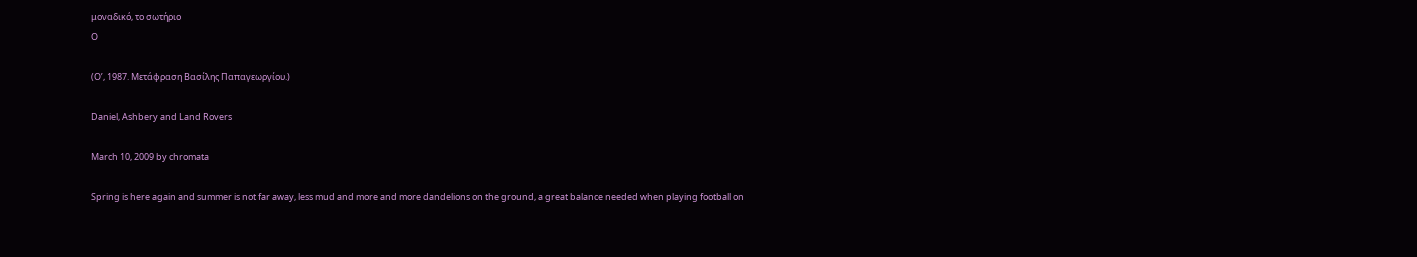μοναδικό, το σωτήριο
Ο

(O’, 1987. Μετάφραση Βασίλης Παπαγεωργίου.)

Daniel, Ashbery and Land Rovers

March 10, 2009 by chromata

Spring is here again and summer is not far away, less mud and more and more dandelions on the ground, a great balance needed when playing football on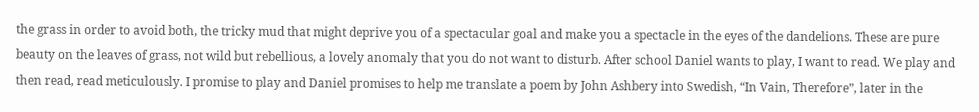the grass in order to avoid both, the tricky mud that might deprive you of a spectacular goal and make you a spectacle in the eyes of the dandelions. These are pure beauty on the leaves of grass, not wild but rebellious, a lovely anomaly that you do not want to disturb. After school Daniel wants to play, I want to read. We play and then read, read meticulously. I promise to play and Daniel promises to help me translate a poem by John Ashbery into Swedish, “In Vain, Therefore”, later in the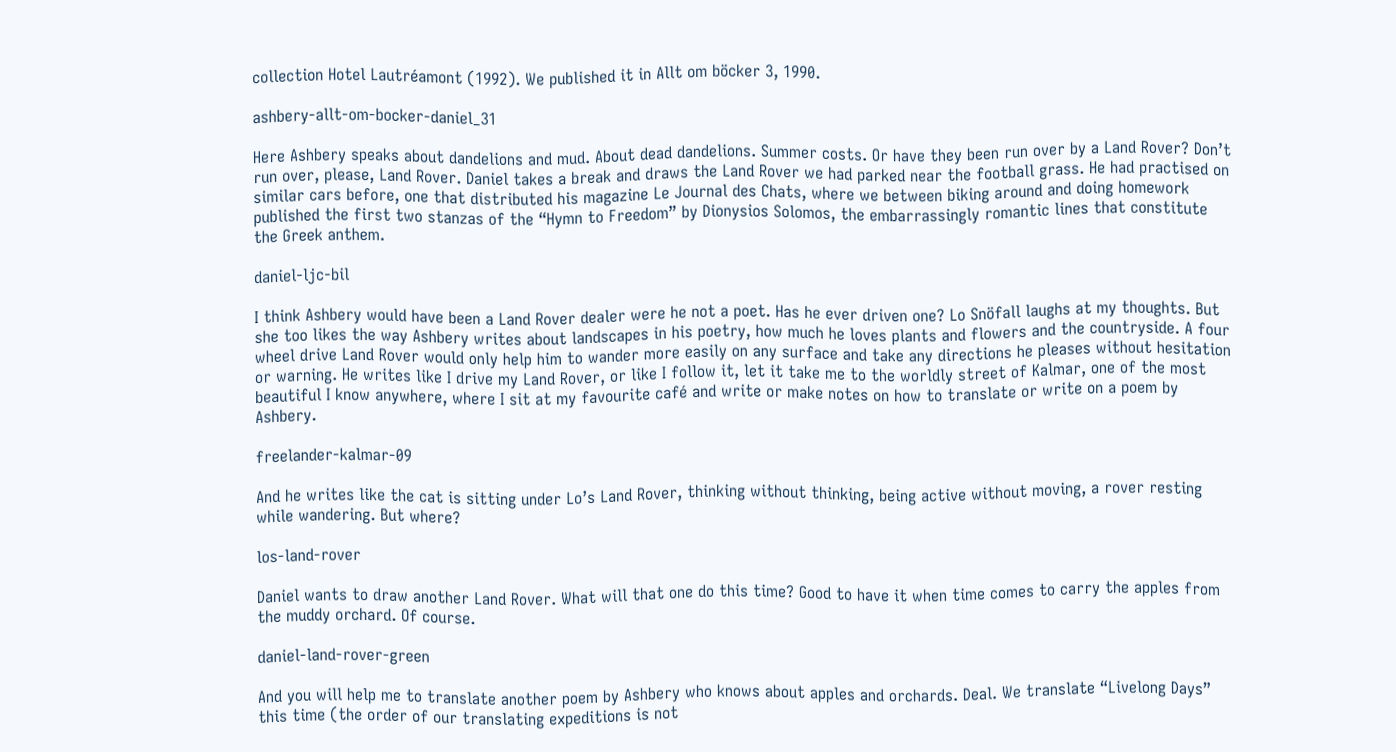collection Hotel Lautréamont (1992). We published it in Allt om böcker 3, 1990.

ashbery-allt-om-bocker-daniel_31

Here Ashbery speaks about dandelions and mud. About dead dandelions. Summer costs. Or have they been run over by a Land Rover? Don’t run over, please, Land Rover. Daniel takes a break and draws the Land Rover we had parked near the football grass. He had practised on similar cars before, one that distributed his magazine Le Journal des Chats, where we between biking around and doing homework published the first two stanzas of the “Hymn to Freedom” by Dionysios Solomos, the embarrassingly romantic lines that constitute the Greek anthem.

daniel-ljc-bil

I think Ashbery would have been a Land Rover dealer were he not a poet. Has he ever driven one? Lo Snöfall laughs at my thoughts. But she too likes the way Ashbery writes about landscapes in his poetry, how much he loves plants and flowers and the countryside. A four wheel drive Land Rover would only help him to wander more easily on any surface and take any directions he pleases without hesitation or warning. He writes like I drive my Land Rover, or like I follow it, let it take me to the worldly street of Kalmar, one of the most beautiful I know anywhere, where I sit at my favourite café and write or make notes on how to translate or write on a poem by Ashbery.

freelander-kalmar-09

And he writes like the cat is sitting under Lo’s Land Rover, thinking without thinking, being active without moving, a rover resting while wandering. But where?

los-land-rover

Daniel wants to draw another Land Rover. What will that one do this time? Good to have it when time comes to carry the apples from the muddy orchard. Of course.

daniel-land-rover-green

And you will help me to translate another poem by Ashbery who knows about apples and orchards. Deal. We translate “Livelong Days” this time (the order of our translating expeditions is not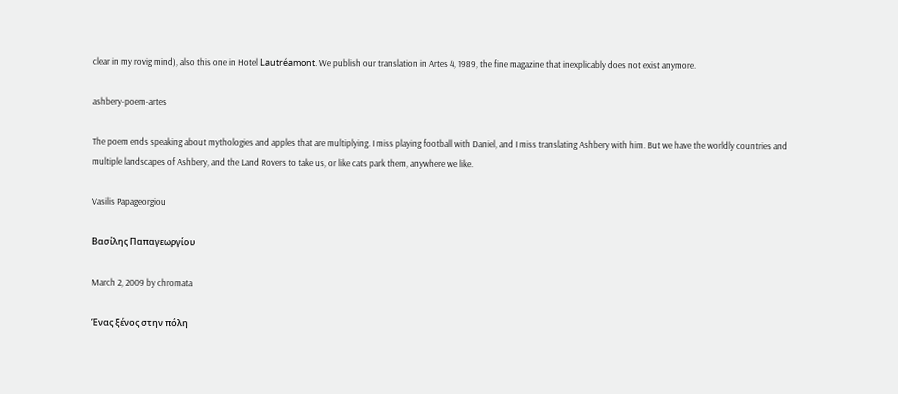clear in my rovig mind), also this one in Hotel Lautréamont. We publish our translation in Artes 4, 1989, the fine magazine that inexplicably does not exist anymore.

ashbery-poem-artes

The poem ends speaking about mythologies and apples that are multiplying. I miss playing football with Daniel, and I miss translating Ashbery with him. But we have the worldly countries and multiple landscapes of Ashbery, and the Land Rovers to take us, or like cats park them, anywhere we like.

Vasilis Papageorgiou

Βασίλης Παπαγεωργίου

March 2, 2009 by chromata

Ένας ξένος στην πόλη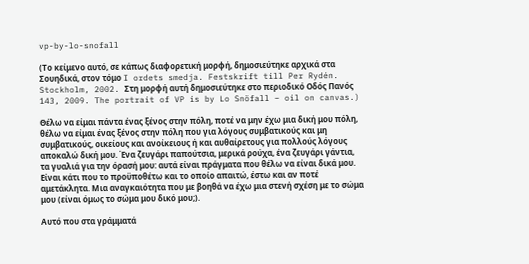vp-by-lo-snofall

(Το κείμενο αυτό, σε κάπως διαφορετική μορφή, δημοσιεύτηκε αρχικά στα Σουηδικά, στον τόμο I ordets smedja. Festskrift till Per Rydén. Stockholm, 2002. Στη μορφή αυτή δημοσιεύτηκε στο περιοδικό Οδός Πανός 143, 2009. The portrait of VP is by Lo Snöfall – oil on canvas.)

Θέλω να είμαι πάντα ένας ξένος στην πόλη, ποτέ να μην έχω μια δική μου πόλη, θέλω να είμαι ένας ξένος στην πόλη που για λόγους συμβατικούς και μη συμβατικούς, οικείους και ανοίκειους ή και αυθαίρετους για πολλούς λόγους αποκαλώ δική μου. Ένα ζευγάρι παπούτσια, μερικά ρούχα, ένα ζευγάρι γάντια, τα γυαλιά για την όρασή μου: αυτά είναι πράγματα που θέλω να είναι δικά μου. Είναι κάτι που το προϋποθέτω και το οποίο απαιτώ, έστω και αν ποτέ αμετάκλητα. Μια αναγκαιότητα που με βοηθά να έχω μια στενή σχέση με το σώμα μου (είναι όμως το σώμα μου δικό μου;).

Αυτό που στα γράμματά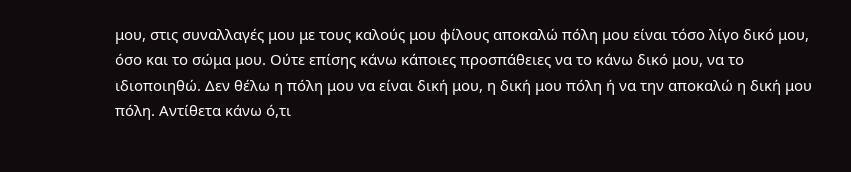μου, στις συναλλαγές μου με τους καλούς μου φίλους αποκαλώ πόλη μου είναι τόσο λίγο δικό μου, όσο και το σώμα μου. Ούτε επίσης κάνω κάποιες προσπάθειες να το κάνω δικό μου, να το ιδιοποιηθώ. Δεν θέλω η πόλη μου να είναι δική μου, η δική μου πόλη ή να την αποκαλώ η δική μου πόλη. Αντίθετα κάνω ό,τι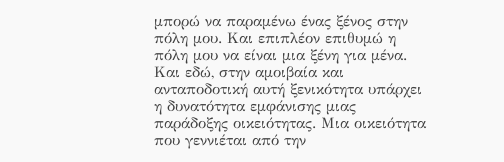μπορώ να παραμένω ένας ξένος στην πόλη μου. Και επιπλέον επιθυμώ η πόλη μου να είναι μια ξένη για μένα. Και εδώ, στην αμοιβαία και ανταποδοτική αυτή ξενικότητα υπάρχει η δυνατότητα εμφάνισης μιας παράδοξης οικειότητας. Μια οικειότητα που γεννιέται από την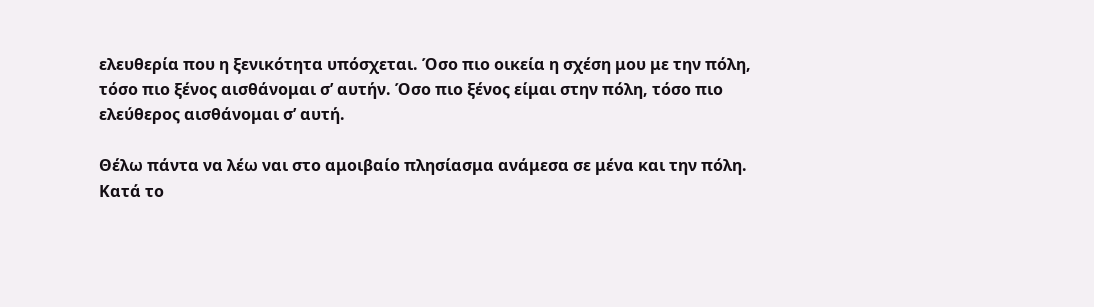ελευθερία που η ξενικότητα υπόσχεται. Όσο πιο οικεία η σχέση μου με την πόλη, τόσο πιο ξένος αισθάνομαι σ’ αυτήν. Όσο πιο ξένος είμαι στην πόλη, τόσο πιο ελεύθερος αισθάνομαι σ’ αυτή.

Θέλω πάντα να λέω ναι στο αμοιβαίο πλησίασμα ανάμεσα σε μένα και την πόλη. Κατά το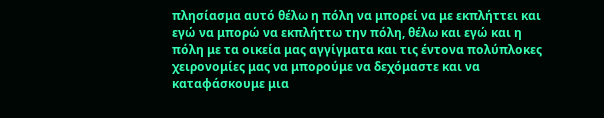πλησίασμα αυτό θέλω η πόλη να μπορεί να με εκπλήττει και εγώ να μπορώ να εκπλήττω την πόλη, θέλω και εγώ και η πόλη με τα οικεία μας αγγίγματα και τις έντονα πολύπλοκες χειρονομίες μας να μπορούμε να δεχόμαστε και να καταφάσκουμε μια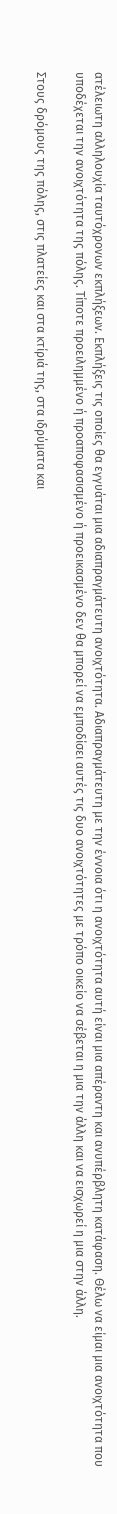ατέλειωτη αλληλουχία ταυτόχρονων εκπλήξεων. Εκπλήξεις τις οποίες θα εγγυάται μια αδιαπραγμάτευτη ανοιχτότητα. Αδιαπραγμάτευτη με την έννοια ότι η ανοιχτότητα αυτή είναι μια απέραντη και ανυπέρβλητη κατάφαση. Θέλω να είμαι μια ανοιχτότητα που υποδέχεται την ανοιχτότητα της πόλης. Τίποτε προειλημμένο ή προαποφασισμένο ή προεικασμένο δεν θα μπορεί να εμποδίσει αυτές τις δυο ανοιχτότητες με τρόπο οικείο να σέβεται η μια την άλλη και να εισχωρεί η μια στην άλλη.

Στους δρόμους της πόλης, στις πλατείες και στα κτίριά της, στα ιδρύματα και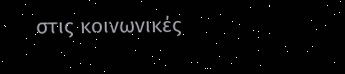στις κοινωνικές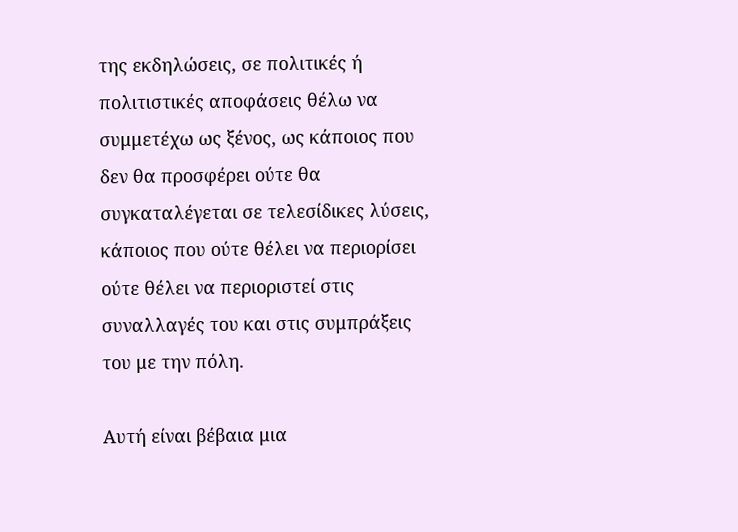της εκδηλώσεις, σε πολιτικές ή πολιτιστικές αποφάσεις θέλω να συμμετέχω ως ξένος, ως κάποιος που δεν θα προσφέρει ούτε θα συγκαταλέγεται σε τελεσίδικες λύσεις, κάποιος που ούτε θέλει να περιορίσει ούτε θέλει να περιοριστεί στις συναλλαγές του και στις συμπράξεις του με την πόλη.

Αυτή είναι βέβαια μια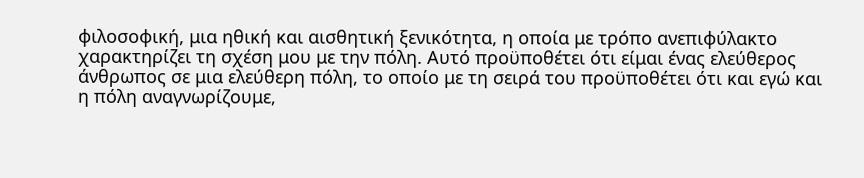φιλοσοφική, μια ηθική και αισθητική ξενικότητα, η οποία με τρόπο ανεπιφύλακτο χαρακτηρίζει τη σχέση μου με την πόλη. Αυτό προϋποθέτει ότι είμαι ένας ελεύθερος άνθρωπος σε μια ελεύθερη πόλη, το οποίο με τη σειρά του προϋποθέτει ότι και εγώ και η πόλη αναγνωρίζουμε,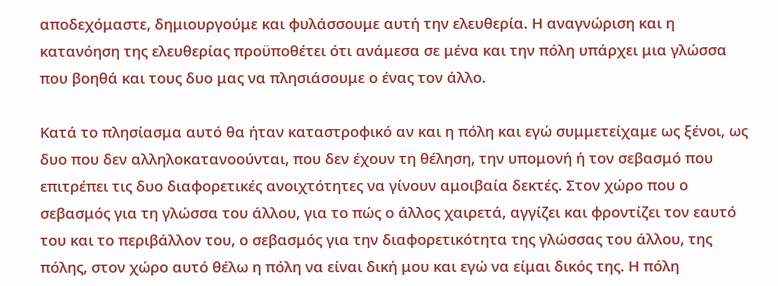αποδεχόμαστε, δημιουργούμε και φυλάσσουμε αυτή την ελευθερία. Η αναγνώριση και η κατανόηση της ελευθερίας προϋποθέτει ότι ανάμεσα σε μένα και την πόλη υπάρχει μια γλώσσα που βοηθά και τους δυο μας να πλησιάσουμε ο ένας τον άλλο.

Κατά το πλησίασμα αυτό θα ήταν καταστροφικό αν και η πόλη και εγώ συμμετείχαμε ως ξένοι, ως δυο που δεν αλληλοκατανοούνται, που δεν έχουν τη θέληση, την υπομονή ή τον σεβασμό που επιτρέπει τις δυο διαφορετικές ανοιχτότητες να γίνουν αμοιβαία δεκτές. Στον χώρο που ο σεβασμός για τη γλώσσα του άλλου, για το πώς ο άλλος χαιρετά, αγγίζει και φροντίζει τον εαυτό του και το περιβάλλον του, ο σεβασμός για την διαφορετικότητα της γλώσσας του άλλου, της πόλης, στον χώρο αυτό θέλω η πόλη να είναι δική μου και εγώ να είμαι δικός της. Η πόλη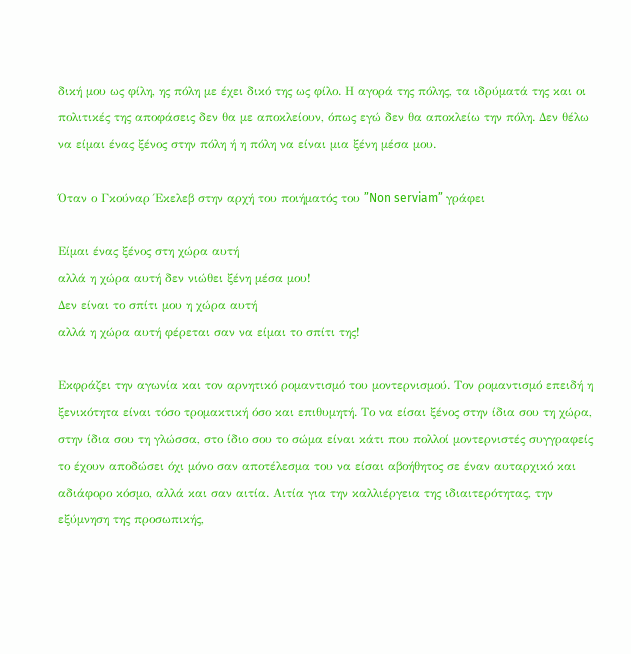δική μου ως φίλη, ης πόλη με έχει δικό της ως φίλο. Η αγορά της πόλης, τα ιδρύματά της και οι πολιτικές της αποφάσεις δεν θα με αποκλείουν, όπως εγώ δεν θα αποκλείω την πόλη. Δεν θέλω να είμαι ένας ξένος στην πόλη ή η πόλη να είναι μια ξένη μέσα μου.

Όταν ο Γκούναρ Έκελεβ στην αρχή του ποιήματός του ”Non serviam” γράφει

Είμαι ένας ξένος στη χώρα αυτή
αλλά η χώρα αυτή δεν νιώθει ξένη μέσα μου!
Δεν είναι το σπίτι μου η χώρα αυτή
αλλά η χώρα αυτή φέρεται σαν να είμαι το σπίτι της!

Εκφράζει την αγωνία και τον αρνητικό ρομαντισμό του μοντερνισμού. Τον ρομαντισμό επειδή η ξενικότητα είναι τόσο τρομακτική όσο και επιθυμητή. Το να είσαι ξένος στην ίδια σου τη χώρα, στην ίδια σου τη γλώσσα, στο ίδιο σου το σώμα είναι κάτι που πολλοί μοντερνιστές συγγραφείς το έχουν αποδώσει όχι μόνο σαν αποτέλεσμα του να είσαι αβοήθητος σε έναν αυταρχικό και αδιάφορο κόσμο, αλλά και σαν αιτία. Αιτία για την καλλιέργεια της ιδιαιτερότητας, την εξύμνηση της προσωπικής,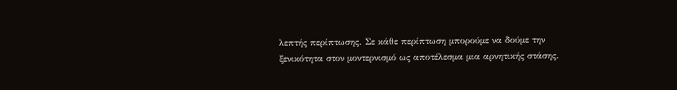λεπτής περίπτωσης. Σε κάθε περίπτωση μπορούμε να δούμε την ξενικότητα στον μοντερνισμό ως αποτέλεσμα μια αρνητικής στάσης.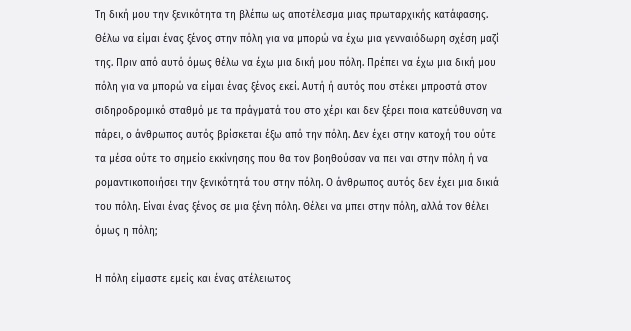Τη δική μου την ξενικότητα τη βλέπω ως αποτέλεσμα μιας πρωταρχικής κατάφασης. Θέλω να είμαι ένας ξένος στην πόλη για να μπορώ να έχω μια γενναιόδωρη σχέση μαζί της. Πριν από αυτό όμως θέλω να έχω μια δική μου πόλη. Πρέπει να έχω μια δική μου πόλη για να μπορώ να είμαι ένας ξένος εκεί. Αυτή ή αυτός που στέκει μπροστά στον σιδηροδρομικό σταθμό με τα πράγματά του στο χέρι και δεν ξέρει ποια κατεύθυνση να πάρει, ο άνθρωπος αυτός βρίσκεται έξω από την πόλη. Δεν έχει στην κατοχή του ούτε τα μέσα ούτε το σημείο εκκίνησης που θα τον βοηθούσαν να πει ναι στην πόλη ή να ρομαντικοποιήσει την ξενικότητά του στην πόλη. Ο άνθρωπος αυτός δεν έχει μια δικιά του πόλη. Είναι ένας ξένος σε μια ξένη πόλη. Θέλει να μπει στην πόλη, αλλά τον θέλει όμως η πόλη;

Η πόλη είμαστε εμείς και ένας ατέλειωτος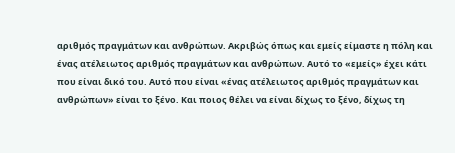αριθμός πραγμάτων και ανθρώπων. Ακριβώς όπως και εμείς είμαστε η πόλη και ένας ατέλειωτος αριθμός πραγμάτων και ανθρώπων. Αυτό το «εμείς» έχει κάτι που είναι δικό του. Αυτό που είναι «ένας ατέλειωτος αριθμός πραγμάτων και ανθρώπων» είναι το ξένο. Και ποιος θέλει να είναι δίχως το ξένο, δίχως τη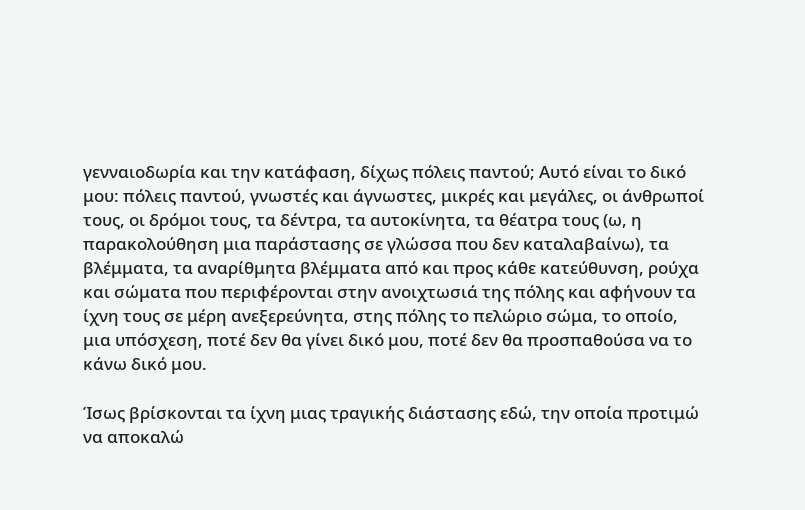γενναιοδωρία και την κατάφαση, δίχως πόλεις παντού; Αυτό είναι το δικό μου: πόλεις παντού, γνωστές και άγνωστες, μικρές και μεγάλες, οι άνθρωποί τους, οι δρόμοι τους, τα δέντρα, τα αυτοκίνητα, τα θέατρα τους (ω, η παρακολούθηση μια παράστασης σε γλώσσα που δεν καταλαβαίνω), τα βλέμματα, τα αναρίθμητα βλέμματα από και προς κάθε κατεύθυνση, ρούχα και σώματα που περιφέρονται στην ανοιχτωσιά της πόλης και αφήνουν τα ίχνη τους σε μέρη ανεξερεύνητα, στης πόλης το πελώριο σώμα, το οποίο, μια υπόσχεση, ποτέ δεν θα γίνει δικό μου, ποτέ δεν θα προσπαθούσα να το κάνω δικό μου.

Ίσως βρίσκονται τα ίχνη μιας τραγικής διάστασης εδώ, την οποία προτιμώ να αποκαλώ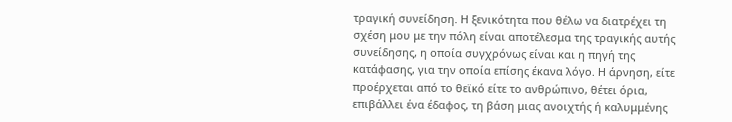τραγική συνείδηση. Η ξενικότητα που θέλω να διατρέχει τη σχέση μου με την πόλη είναι αποτέλεσμα της τραγικής αυτής συνείδησης, η οποία συγχρόνως είναι και η πηγή της κατάφασης, για την οποία επίσης έκανα λόγο. Η άρνηση, είτε προέρχεται από το θεϊκό είτε το ανθρώπινο, θέτει όρια, επιβάλλει ένα έδαφος, τη βάση μιας ανοιχτής ή καλυμμένης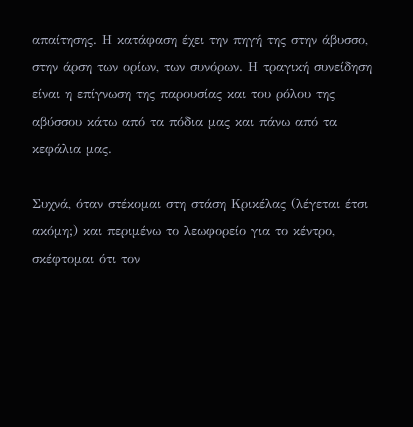απαίτησης. Η κατάφαση έχει την πηγή της στην άβυσσο, στην άρση των ορίων, των συνόρων. Η τραγική συνείδηση είναι η επίγνωση της παρουσίας και του ρόλου της αβύσσου κάτω από τα πόδια μας και πάνω από τα κεφάλια μας.

Συχνά, όταν στέκομαι στη στάση Κρικέλας (λέγεται έτσι ακόμη;) και περιμένω το λεωφορείο για το κέντρο, σκέφτομαι ότι τον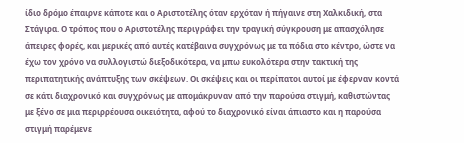ίδιο δρόμο έπαιρνε κάποτε και ο Αριστοτέλης όταν ερχόταν ή πήγαινε στη Χαλκιδική, στα Στάγιρα. Ο τρόπος που ο Αριστοτέλης περιγράφει την τραγική σύγκρουση με απασχόλησε άπειρες φορές, και μερικές από αυτές κατέβαινα συγχρόνως με τα πόδια στο κέντρο, ώστε να έχω τον χρόνο να συλλογιστώ διεξοδικότερα, να μπω ευκολότερα στην τακτική της περιπατητικής ανάπτυξης των σκέψεων. Οι σκέψεις και οι περίπατοι αυτοί με έφερναν κοντά σε κάτι διαχρονικό και συγχρόνως με απομάκρυναν από την παρούσα στιγμή, καθιστώντας με ξένο σε μια περιρρέουσα οικειότητα, αφού το διαχρονικό είναι άπιαστο και η παρούσα στιγμή παρέμενε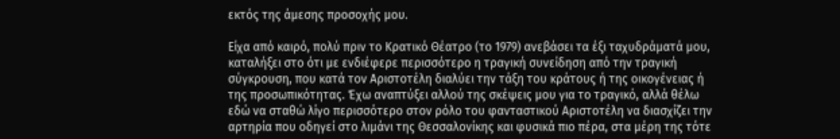εκτός της άμεσης προσοχής μου.

Είχα από καιρό, πολύ πριν το Κρατικό Θέατρο (το 1979) ανεβάσει τα έξι ταχυδράματά μου, καταλήξει στο ότι με ενδιέφερε περισσότερο η τραγική συνείδηση από την τραγική σύγκρουση, που κατά τον Αριστοτέλη διαλύει την τάξη του κράτους ή της οικογένειας ή της προσωπικότητας. Έχω αναπτύξει αλλού της σκέψεις μου για το τραγικό, αλλά θέλω εδώ να σταθώ λίγο περισσότερο στον ρόλο του φανταστικού Αριστοτέλη να διασχίζει την αρτηρία που οδηγεί στο λιμάνι της Θεσσαλονίκης και φυσικά πιο πέρα, στα μέρη της τότε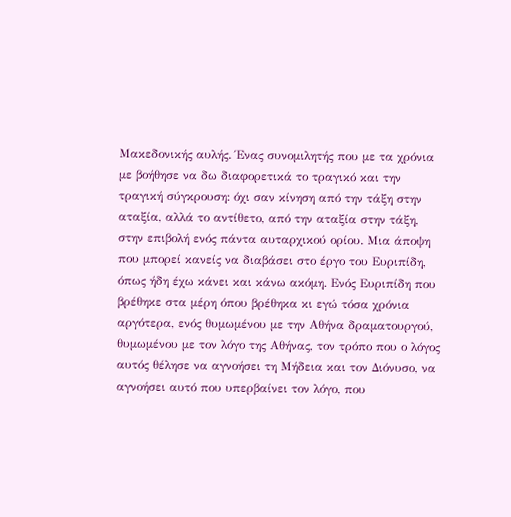Μακεδονικής αυλής. Ένας συνομιλητής που με τα χρόνια με βοήθησε να δω διαφορετικά το τραγικό και την τραγική σύγκρουση: όχι σαν κίνηση από την τάξη στην αταξία, αλλά το αντίθετο, από την αταξία στην τάξη, στην επιβολή ενός πάντα αυταρχικού ορίου. Μια άποψη που μπορεί κανείς να διαβάσει στο έργο του Ευριπίδη, όπως ήδη έχω κάνει και κάνω ακόμη. Ενός Ευριπίδη που βρέθηκε στα μέρη όπου βρέθηκα κι εγώ τόσα χρόνια αργότερα, ενός θυμωμένου με την Αθήνα δραματουργού, θυμωμένου με τον λόγο της Αθήνας, τον τρόπο που ο λόγος αυτός θέλησε να αγνοήσει τη Μήδεια και τον Διόνυσο, να αγνοήσει αυτό που υπερβαίνει τον λόγο, που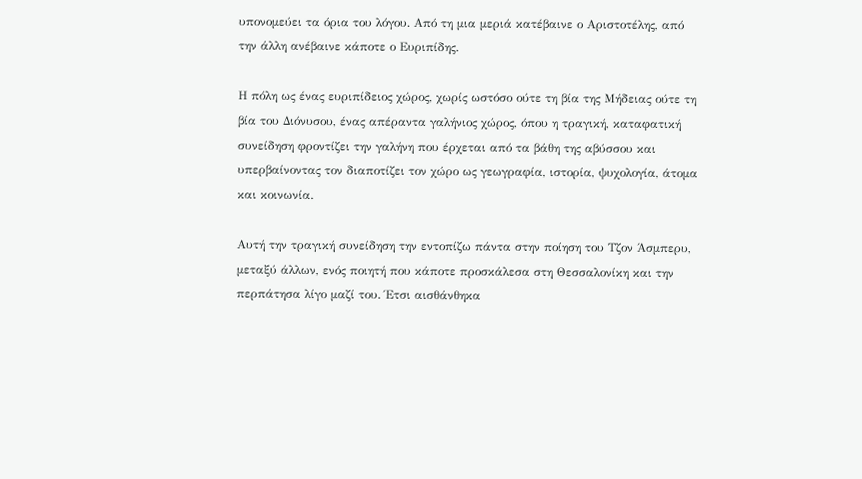υπονομεύει τα όρια του λόγου. Από τη μια μεριά κατέβαινε ο Αριστοτέλης, από την άλλη ανέβαινε κάποτε ο Ευριπίδης.

Η πόλη ως ένας ευριπίδειος χώρος, χωρίς ωστόσο ούτε τη βία της Μήδειας ούτε τη βία του Διόνυσου, ένας απέραντα γαλήνιος χώρος, όπου η τραγική, καταφατική συνείδηση φροντίζει την γαλήνη που έρχεται από τα βάθη της αβύσσου και υπερβαίνοντας τον διαποτίζει τον χώρο ως γεωγραφία, ιστορία, ψυχολογία, άτομα και κοινωνία.

Αυτή την τραγική συνείδηση την εντοπίζω πάντα στην ποίηση του Τζον Άσμπερυ, μεταξύ άλλων, ενός ποιητή που κάποτε προσκάλεσα στη Θεσσαλονίκη και την περπάτησα λίγο μαζί του. Έτσι αισθάνθηκα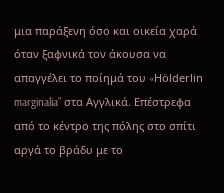μια παράξενη όσο και οικεία χαρά όταν ξαφνικά τον άκουσα να απαγγέλει το ποίημά του «Hölderlin marginalia” στα Αγγλικά. Επέστρεφα από το κέντρο της πόλης στο σπίτι αργά το βράδυ με το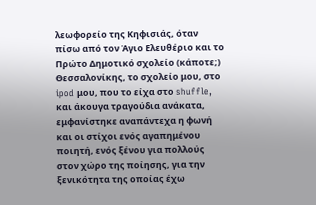λεωφορείο της Κηφισιάς, όταν πίσω από τον Άγιο Ελευθέριο και το Πρώτο Δημοτικό σχολείο (κάποτε;) Θεσσαλονίκης, το σχολείο μου, στο ipod μου, που το είχα στο shuffle, και άκουγα τραγούδια ανάκατα, εμφανίστηκε αναπάντεχα η φωνή και οι στίχοι ενός αγαπημένου ποιητή, ενός ξένου για πολλούς στον χώρο της ποίησης, για την ξενικότητα της οποίας έχω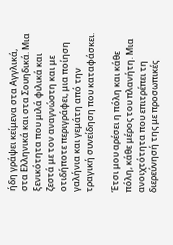ήδη γράψει κείμενα στα Αγγλικά, στα Ελληνικά και στα Σουηδικά. Μια ξενικότητα που μιλά φιλικά και ζεστά με τον αναγνώστη και με οτιδήποτε περιγράφει, μια ποίηση γαλήνια και γεμάτη από την τραγική συνείδηση που καταφάσκει.

Έτσι μου αρέσει η πόλη και κάθε πόλη, κάθε μέρος του πλανήτη. Μια ανοιχτότητα που επιτρέπει τη διερεύνησή της με προσωπικές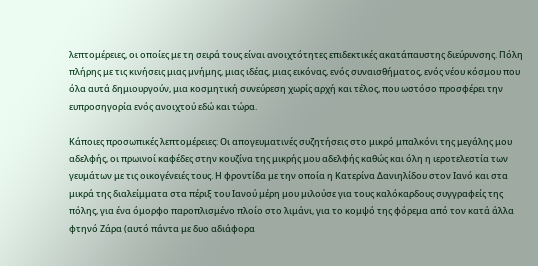λεπτομέρειες, οι οποίες με τη σειρά τους είναι ανοιχτότητες επιδεκτικές ακατάπαυστης διεύρυνσης. Πόλη πλήρης με τις κινήσεις μιας μνήμης, μιας ιδέας, μιας εικόνας, ενός συναισθήματος, ενός νέου κόσμου που όλα αυτά δημιουργούν, μια κοσμητική συνεύρεση χωρίς αρχή και τέλος, που ωστόσο προσφέρει την ευπροσηγορία ενός ανοιχτού εδώ και τώρα.

Κάποιες προσωπικές λεπτομέρειες: Οι απογευματινές συζητήσεις στο μικρό μπαλκόνι της μεγάλης μου αδελφής, οι πρωινοί καφέδες στην κουζίνα της μικρής μου αδελφής καθώς και όλη η ιεροτελεστία των γευμάτων με τις οικογένειές τους. Η φροντίδα με την οποία η Κατερίνα Δανιηλίδου στον Ιανό και στα μικρά της διαλείμματα στα πέριξ του Ιανού μέρη μου μιλούσε για τους καλόκαρδους συγγραφείς της πόλης, για ένα όμορφο παροπλισμένο πλοίο στο λιμάνι, για το κομψό της φόρεμα από τον κατά άλλα φτηνό Ζάρα (αυτό πάντα με δυο αδιάφορα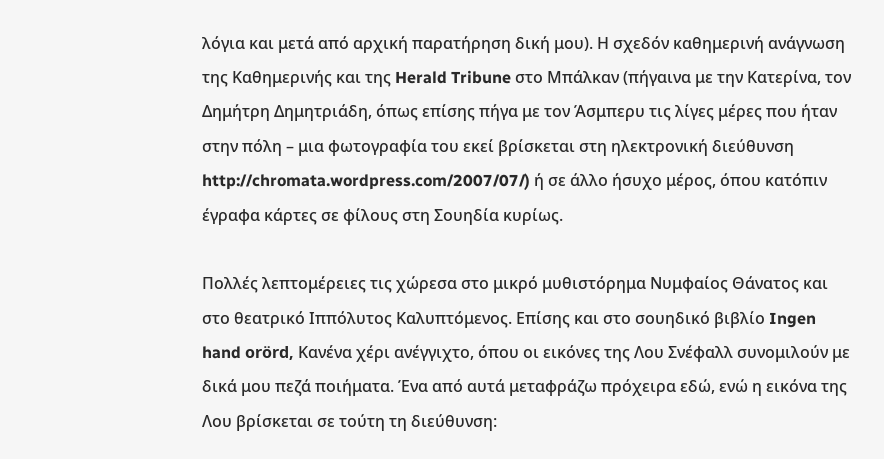λόγια και μετά από αρχική παρατήρηση δική μου). Η σχεδόν καθημερινή ανάγνωση της Καθημερινής και της Herald Tribune στο Μπάλκαν (πήγαινα με την Κατερίνα, τον Δημήτρη Δημητριάδη, όπως επίσης πήγα με τον Άσμπερυ τις λίγες μέρες που ήταν στην πόλη – μια φωτογραφία του εκεί βρίσκεται στη ηλεκτρονική διεύθυνση http://chromata.wordpress.com/2007/07/) ή σε άλλο ήσυχο μέρος, όπου κατόπιν έγραφα κάρτες σε φίλους στη Σουηδία κυρίως.

Πολλές λεπτομέρειες τις χώρεσα στο μικρό μυθιστόρημα Νυμφαίος Θάνατος και στο θεατρικό Ιππόλυτος Καλυπτόμενος. Επίσης και στο σουηδικό βιβλίο Ingen hand orörd, Κανένα χέρι ανέγγιχτο, όπου οι εικόνες της Λου Σνέφαλλ συνομιλούν με δικά μου πεζά ποιήματα. Ένα από αυτά μεταφράζω πρόχειρα εδώ, ενώ η εικόνα της Λου βρίσκεται σε τούτη τη διεύθυνση: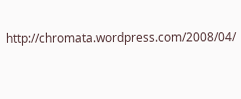http://chromata.wordpress.com/2008/04/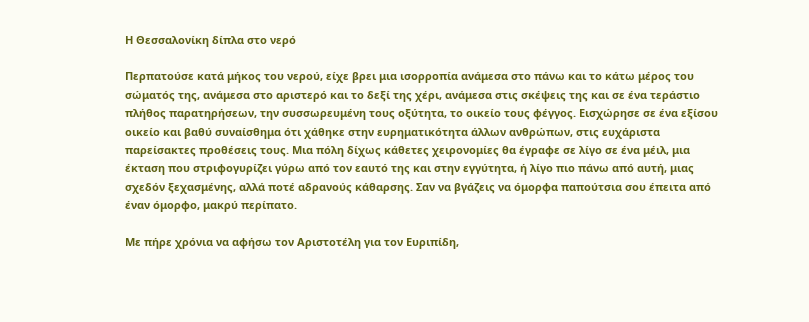Η Θεσσαλονίκη δίπλα στο νερό

Περπατούσε κατά μήκος του νερού, είχε βρει μια ισορροπία ανάμεσα στο πάνω και το κάτω μέρος του σώματός της, ανάμεσα στο αριστερό και το δεξί της χέρι, ανάμεσα στις σκέψεις της και σε ένα τεράστιο πλήθος παρατηρήσεων, την συσσωρευμένη τους οξύτητα, το οικείο τους φέγγος. Εισχώρησε σε ένα εξίσου οικείο και βαθύ συναίσθημα ότι χάθηκε στην ευρηματικότητα άλλων ανθρώπων, στις ευχάριστα παρείσακτες προθέσεις τους. Μια πόλη δίχως κάθετες χειρονομίες θα έγραφε σε λίγο σε ένα μέιλ, μια έκταση που στριφογυρίζει γύρω από τον εαυτό της και στην εγγύτητα, ή λίγο πιο πάνω από αυτή, μιας σχεδόν ξεχασμένης, αλλά ποτέ αδρανούς κάθαρσης. Σαν να βγάζεις να όμορφα παπούτσια σου έπειτα από έναν όμορφο, μακρύ περίπατο.

Με πήρε χρόνια να αφήσω τον Αριστοτέλη για τον Ευριπίδη,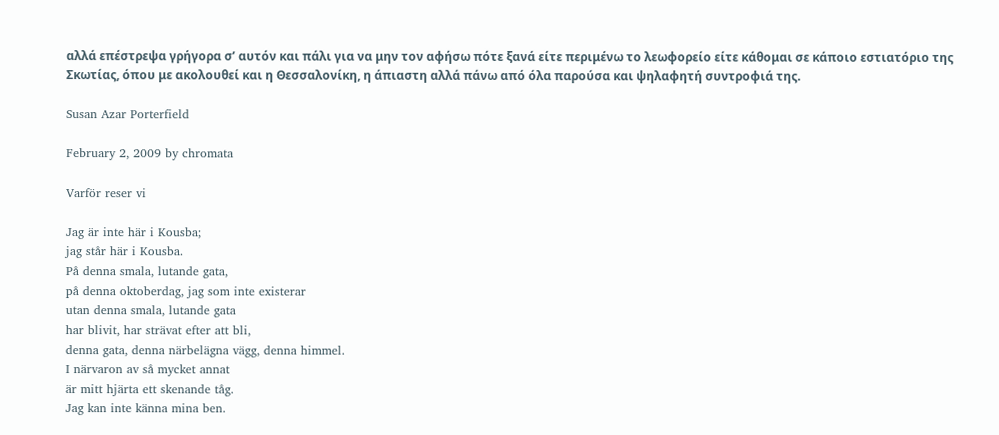αλλά επέστρεψα γρήγορα σ’ αυτόν και πάλι για να μην τον αφήσω πότε ξανά είτε περιμένω το λεωφορείο είτε κάθομαι σε κάποιο εστιατόριο της Σκωτίας, όπου με ακολουθεί και η Θεσσαλονίκη, η άπιαστη αλλά πάνω από όλα παρούσα και ψηλαφητή συντροφιά της.

Susan Azar Porterfield

February 2, 2009 by chromata

Varför reser vi

Jag är inte här i Kousba;
jag står här i Kousba.
På denna smala, lutande gata,
på denna oktoberdag, jag som inte existerar
utan denna smala, lutande gata
har blivit, har strävat efter att bli,
denna gata, denna närbelägna vägg, denna himmel.
I närvaron av så mycket annat
är mitt hjärta ett skenande tåg.
Jag kan inte känna mina ben.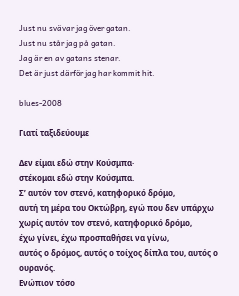Just nu svävar jag över gatan.
Just nu står jag på gatan.
Jag är en av gatans stenar.
Det är just därför jag har kommit hit.

blues-2008

Γιατί ταξιδεύουμε

Δεν είμαι εδώ στην Κούσμπα·
στέκομαι εδώ στην Κούσμπα.
Σ’ αυτόν τον στενό, κατηφορικό δρόμο,
αυτή τη μέρα του Οκτώβρη, εγώ που δεν υπάρχω
χωρίς αυτόν τον στενό, κατηφορικό δρόμο,
έχω γίνει, έχω προσπαθήσει να γίνω,
αυτός ο δρόμος, αυτός ο τοίχος δίπλα του, αυτός ο ουρανός.
Ενώπιον τόσο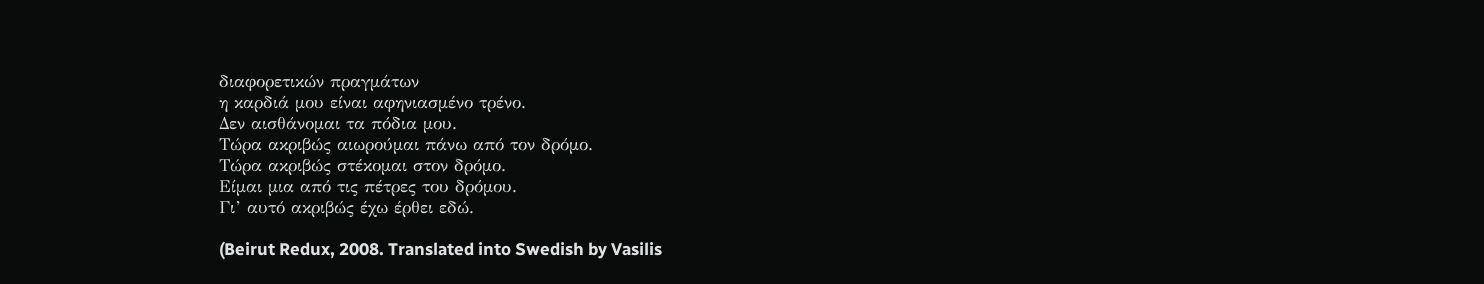διαφορετικών πραγμάτων
η καρδιά μου είναι αφηνιασμένο τρένο.
Δεν αισθάνομαι τα πόδια μου.
Τώρα ακριβώς αιωρούμαι πάνω από τον δρόμο.
Τώρα ακριβώς στέκομαι στον δρόμο.
Είμαι μια από τις πέτρες του δρόμου.
Γι’ αυτό ακριβώς έχω έρθει εδώ.

(Beirut Redux, 2008. Translated into Swedish by Vasilis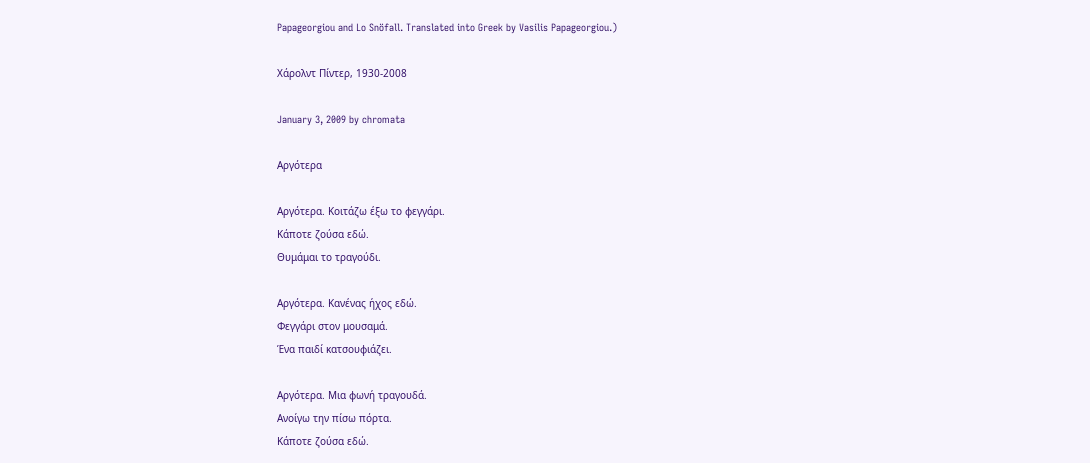Papageorgiou and Lo Snöfall. Translated into Greek by Vasilis Papageorgiou.)

Χάρολντ Πίντερ, 1930-2008

January 3, 2009 by chromata

Αργότερα

Αργότερα. Κοιτάζω έξω το φεγγάρι.
Κάποτε ζούσα εδώ.
Θυμάμαι το τραγούδι.

Αργότερα. Κανένας ήχος εδώ.
Φεγγάρι στον μουσαμά.
Ένα παιδί κατσουφιάζει.

Αργότερα. Μια φωνή τραγουδά.
Ανοίγω την πίσω πόρτα.
Κάποτε ζούσα εδώ.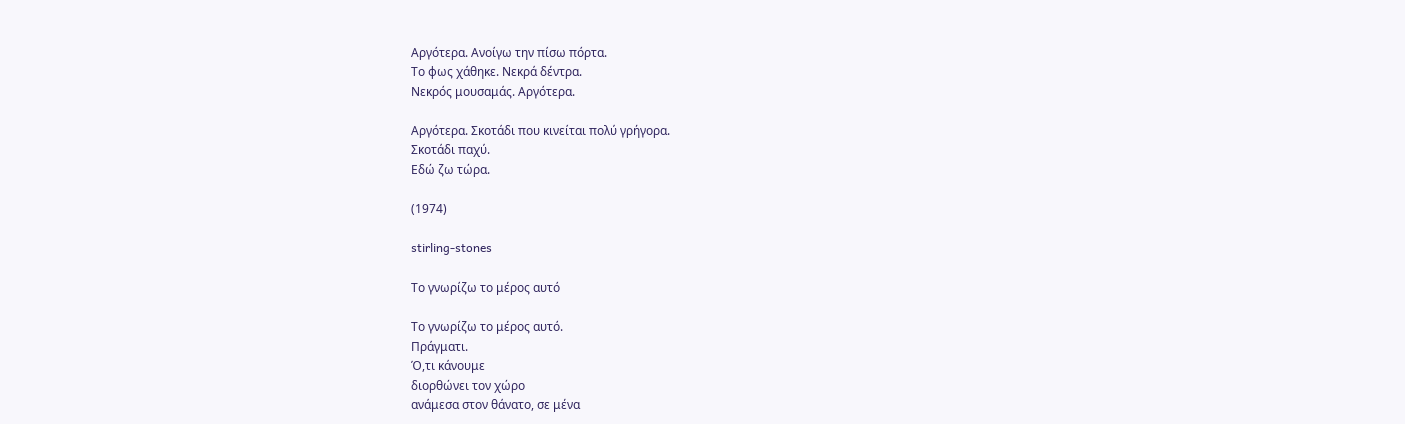Αργότερα. Ανοίγω την πίσω πόρτα.
Το φως χάθηκε. Νεκρά δέντρα.
Νεκρός μουσαμάς. Αργότερα.

Αργότερα. Σκοτάδι που κινείται πολύ γρήγορα.
Σκοτάδι παχύ.
Εδώ ζω τώρα.

(1974)

stirling-stones

Το γνωρίζω το μέρος αυτό

Το γνωρίζω το μέρος αυτό.
Πράγματι.
Ό,τι κάνουμε
διορθώνει τον χώρο
ανάμεσα στον θάνατο, σε μένα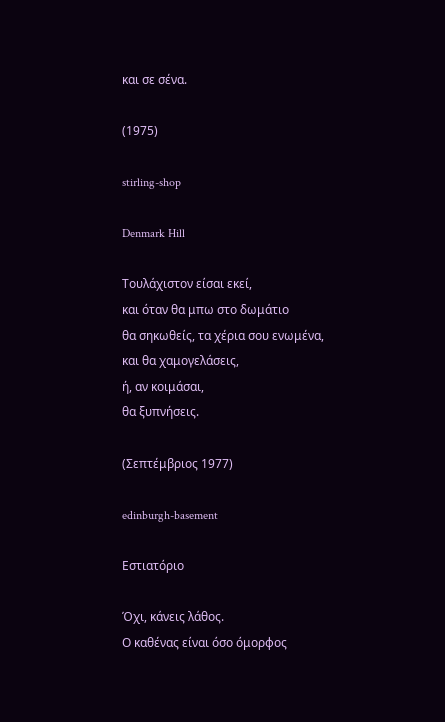και σε σένα.

(1975)

stirling-shop

Denmark Hill

Τουλάχιστον είσαι εκεί,
και όταν θα μπω στο δωμάτιο
θα σηκωθείς, τα χέρια σου ενωμένα,
και θα χαμογελάσεις,
ή, αν κοιμάσαι,
θα ξυπνήσεις.

(Σεπτέμβριος 1977)

edinburgh-basement

Εστιατόριο

Όχι, κάνεις λάθος.
Ο καθένας είναι όσο όμορφος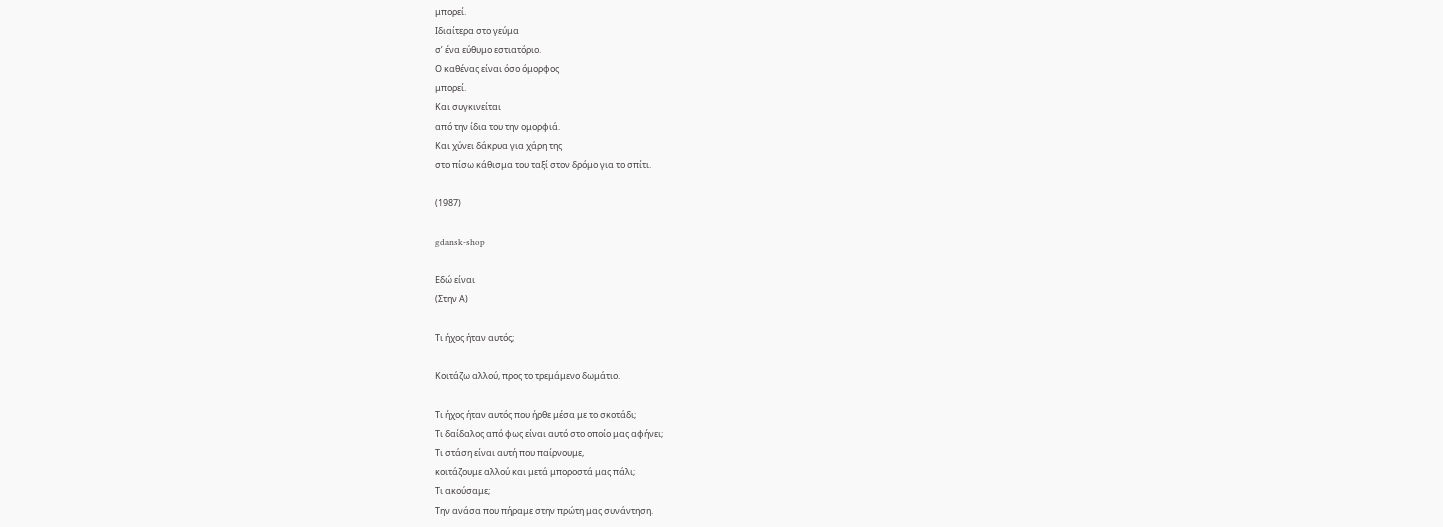μπορεί.
Ιδιαίτερα στο γεύμα
σ’ ένα εύθυμο εστιατόριο.
Ο καθένας είναι όσο όμορφος
μπορεί.
Και συγκινείται
από την ίδια του την ομορφιά.
Και χύνει δάκρυα για χάρη της
στο πίσω κάθισμα του ταξί στον δρόμο για το σπίτι.

(1987)

gdansk-shop

Εδώ είναι
(Στην Α)

Τι ήχος ήταν αυτός;

Κοιτάζω αλλού, προς το τρεμάμενο δωμάτιο.

Τι ήχος ήταν αυτός που ήρθε μέσα με το σκοτάδι;
Τι δαίδαλος από φως είναι αυτό στο οποίο μας αφήνει;
Τι στάση είναι αυτή που παίρνουμε,
κοιτάζουμε αλλού και μετά μποροστά μας πάλι;
Τι ακούσαμε;
Την ανάσα που πήραμε στην πρώτη μας συνάντηση.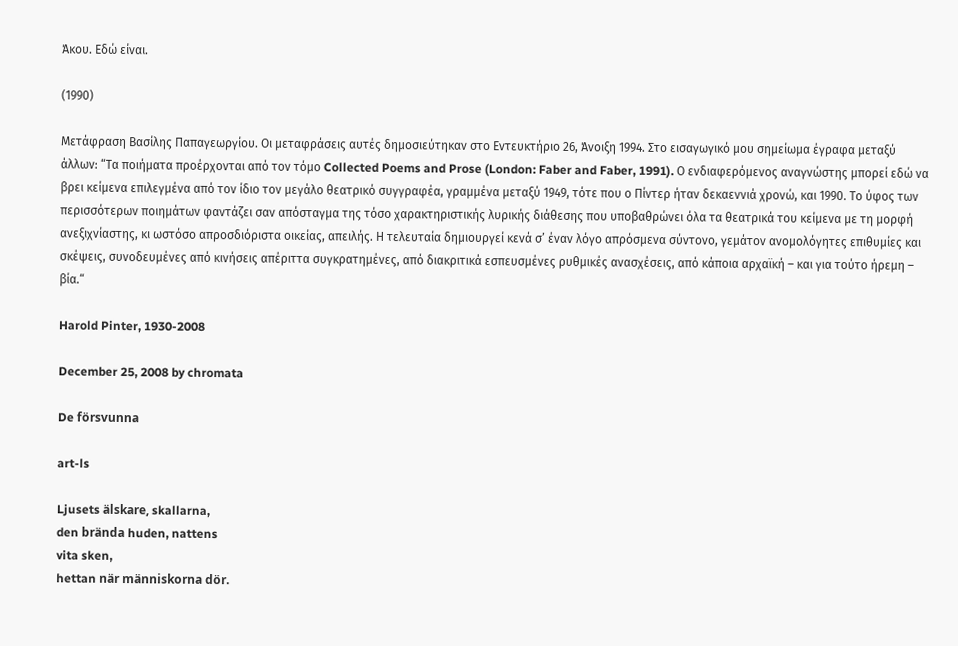Άκου. Εδώ είναι.

(1990)

Μετάφραση Βασίλης Παπαγεωργίου. Οι μεταφράσεις αυτές δημοσιεύτηκαν στο Εντευκτήριο 26, Άνοιξη 1994. Στο εισαγωγικό μου σημείωμα έγραφα μεταξύ άλλων: “Τα ποιήματα προέρχονται από τον τόμο Collected Poems and Prose (London: Faber and Faber, 1991). Ο ενδιαφερόμενος αναγνώστης μπορεί εδώ να βρει κείμενα επιλεγμένα από τον ίδιο τον μεγάλο θεατρικό συγγραφέα, γραμμένα μεταξύ 1949, τότε που ο Πίντερ ήταν δεκαεννιά χρονώ, και 1990. Το ύφος των περισσότερων ποιημάτων φαντάζει σαν απόσταγμα της τόσο χαρακτηριστικής λυρικής διάθεσης που υποβαθρώνει όλα τα θεατρικά του κείμενα με τη μορφή ανεξιχνίαστης, κι ωστόσο απροσδιόριστα οικείας, απειλής. Η τελευταία δημιουργεί κενά σ’ έναν λόγο απρόσμενα σύντονο, γεμάτον ανομολόγητες επιθυμίες και σκέψεις, συνοδευμένες από κινήσεις απέριττα συγκρατημένες, από διακριτικά εσπευσμένες ρυθμικές ανασχέσεις, από κάποια αρχαϊκή – και για τούτο ήρεμη – βία.“

Harold Pinter, 1930-2008

December 25, 2008 by chromata

De försvunna

art-ls

Ljusets älskare, skallarna,
den brända huden, nattens
vita sken,
hettan när människorna dör.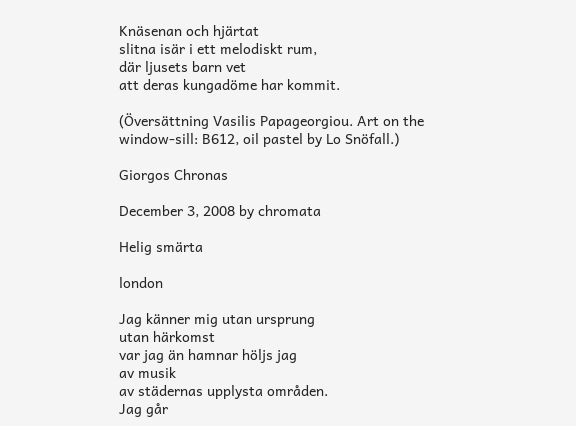Knäsenan och hjärtat
slitna isär i ett melodiskt rum,
där ljusets barn vet
att deras kungadöme har kommit.

(Översättning Vasilis Papageorgiou. Art on the window-sill: B612, oil pastel by Lo Snöfall.)

Giorgos Chronas

December 3, 2008 by chromata

Helig smärta

london

Jag känner mig utan ursprung
utan härkomst
var jag än hamnar höljs jag
av musik
av städernas upplysta områden.
Jag går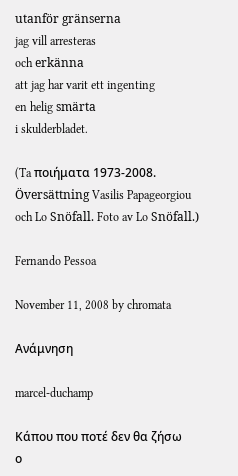utanför gränserna
jag vill arresteras
och erkänna
att jag har varit ett ingenting
en helig smärta
i skulderbladet.

(Ta ποιήματα 1973-2008. Översättning Vasilis Papageorgiou och Lo Snöfall. Foto av Lo Snöfall.)

Fernando Pessoa

November 11, 2008 by chromata

Ανάμνηση

marcel-duchamp

Κάπου που ποτέ δεν θα ζήσω
ο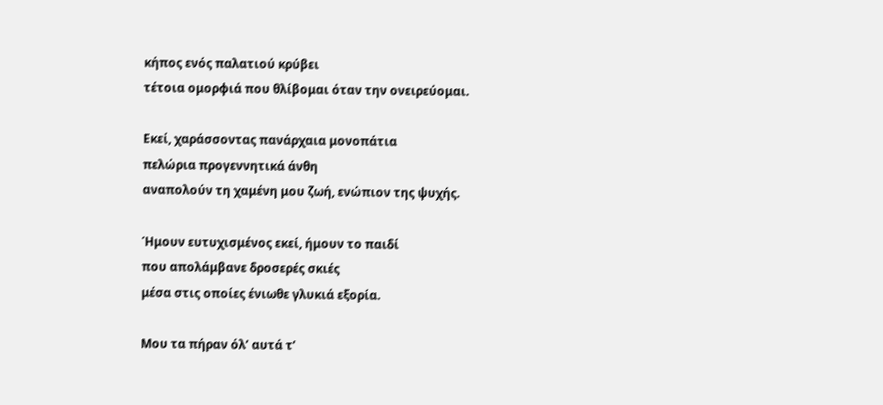κήπος ενός παλατιού κρύβει
τέτοια ομορφιά που θλίβομαι όταν την ονειρεύομαι.

Εκεί, χαράσσοντας πανάρχαια μονοπάτια
πελώρια προγεννητικά άνθη
αναπολούν τη χαμένη μου ζωή, ενώπιον της ψυχής.

Ήμουν ευτυχισμένος εκεί, ήμουν το παιδί
που απολάμβανε δροσερές σκιές
μέσα στις οποίες ένιωθε γλυκιά εξορία.

Μου τα πήραν όλ’ αυτά τ’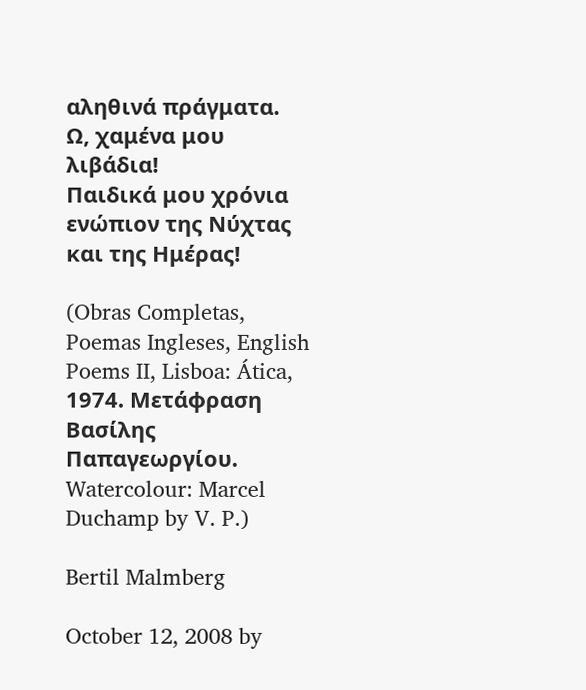αληθινά πράγματα.
Ω, χαμένα μου λιβάδια!
Παιδικά μου χρόνια ενώπιον της Νύχτας και της Ημέρας!

(Obras Completas, Poemas Ingleses, English Poems II, Lisboa: Ática, 1974. Μετάφραση Βασίλης Παπαγεωργίου. Watercolour: Marcel Duchamp by V. P.)

Bertil Malmberg

October 12, 2008 by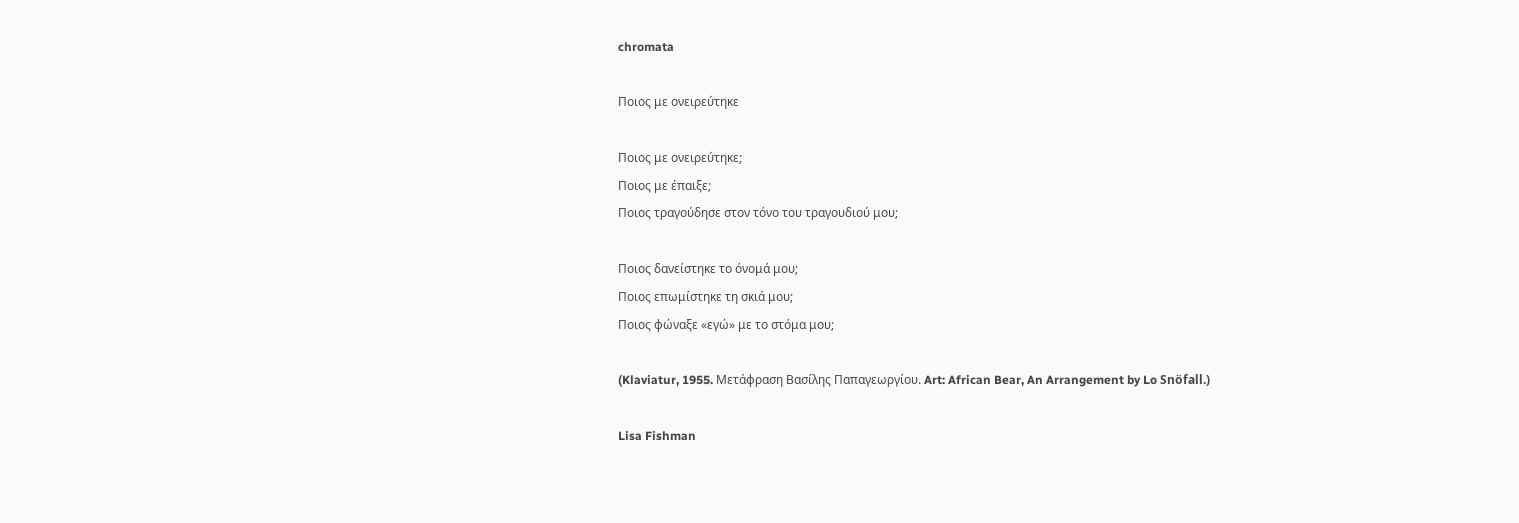chromata

Ποιος με ονειρεύτηκε

Ποιος με ονειρεύτηκε;
Ποιος με έπαιξε;
Ποιος τραγούδησε στον τόνο του τραγουδιού μου;

Ποιος δανείστηκε το όνομά μου;
Ποιος επωμίστηκε τη σκιά μου;
Ποιος φώναξε «εγώ» με το στόμα μου;

(Klaviatur, 1955. Μετάφραση Βασίλης Παπαγεωργίου. Art: African Bear, An Arrangement by Lo Snöfall.)

Lisa Fishman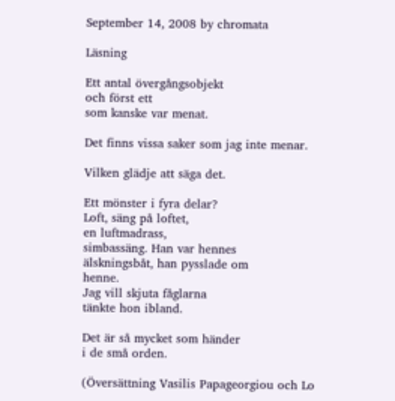September 14, 2008 by chromata

Läsning

Ett antal övergångsobjekt
och först ett
som kanske var menat.

Det finns vissa saker som jag inte menar.

Vilken glädje att säga det.

Ett mönster i fyra delar?
Loft, säng på loftet,
en luftmadrass,
simbassäng. Han var hennes
älskningsbåt, han pysslade om
henne.
Jag vill skjuta fåglarna
tänkte hon ibland.

Det är så mycket som händer
i de små orden.

(Översättning Vasilis Papageorgiou och Lo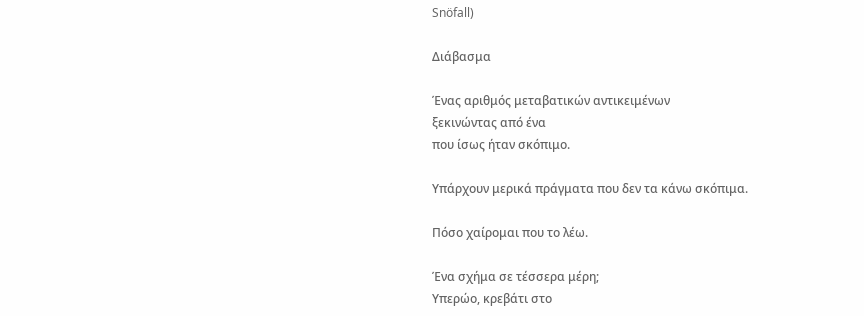Snöfall)

Διάβασμα

Ένας αριθμός μεταβατικών αντικειμένων
ξεκινώντας από ένα
που ίσως ήταν σκόπιμο.

Υπάρχουν μερικά πράγματα που δεν τα κάνω σκόπιμα.

Πόσο χαίρομαι που το λέω.

Ένα σχήμα σε τέσσερα μέρη;
Υπερώο, κρεβάτι στο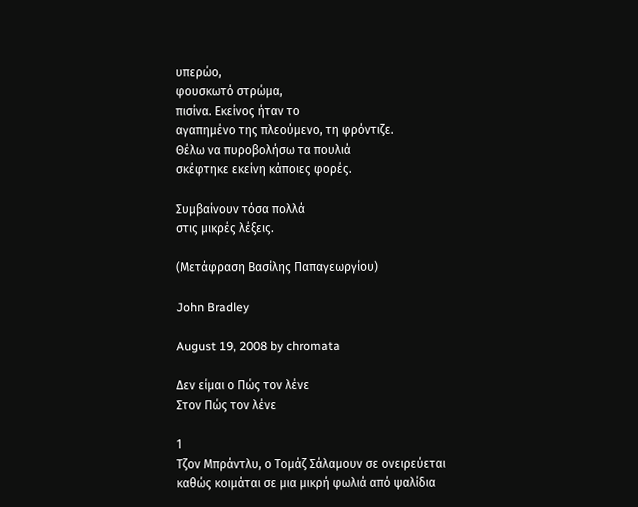υπερώο,
φουσκωτό στρώμα,
πισίνα. Εκείνος ήταν το
αγαπημένο της πλεούμενο, τη φρόντιζε.
Θέλω να πυροβολήσω τα πουλιά
σκέφτηκε εκείνη κάποιες φορές.

Συμβαίνουν τόσα πολλά
στις μικρές λέξεις.

(Μετάφραση Βασίλης Παπαγεωργίου)

John Bradley

August 19, 2008 by chromata

Δεν είμαι ο Πώς τον λένε
Στον Πώς τον λένε

1
Τζον Μπράντλυ, ο Τομάζ Σάλαμουν σε ονειρεύεται
καθώς κοιμάται σε μια μικρή φωλιά από ψαλίδια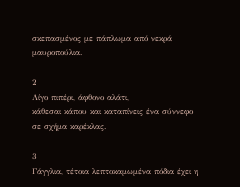σκεπασμένος με πάπλωμα από νεκρά μαυροπούλια.

2
Λίγο πιπέρι, άφθονο αλάτι,
κάθεσαι κάπου και καταπίνεις ένα σύννεφο
σε σχήμα καρέκλας.

3
Γάγγλια, τέτοια λεπτοκαμωμένα πόδια έχει η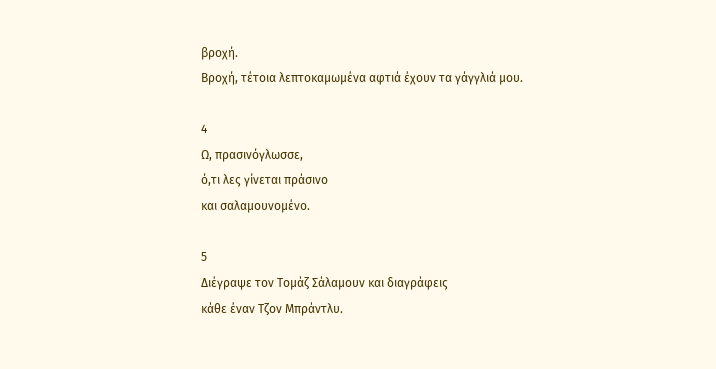βροχή.
Βροχή, τέτοια λεπτοκαμωμένα αφτιά έχουν τα γάγγλιά μου.

4
Ω, πρασινόγλωσσε,
ό,τι λες γίνεται πράσινο
και σαλαμουνομένο.

5
Διέγραψε τον Τομάζ Σάλαμουν και διαγράφεις
κάθε έναν Τζον Μπράντλυ.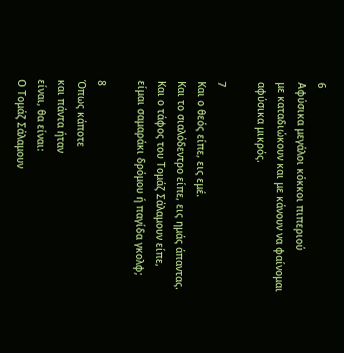6
Αφύσικα μεγάλοι κόκκοι πιπεριού
με καταδιώκουν και με κάνουν να φαίνομαι
αφύσικα μικρός.

7
Και ο θεός είπε, εις εμέ.
Και το σιαλόδεντρο είπε, εις ημάς άπαντας.
Και ο τάφος του Τομάζ Σάλαμουν είπε,
είμαι σαμαράκι δρόμου ή παγίδα γκολφ;

8
Όπως κάποτε
και πάντα ήταν
είναι, θα είναι:
Ο Τομάζ Σάλαμουν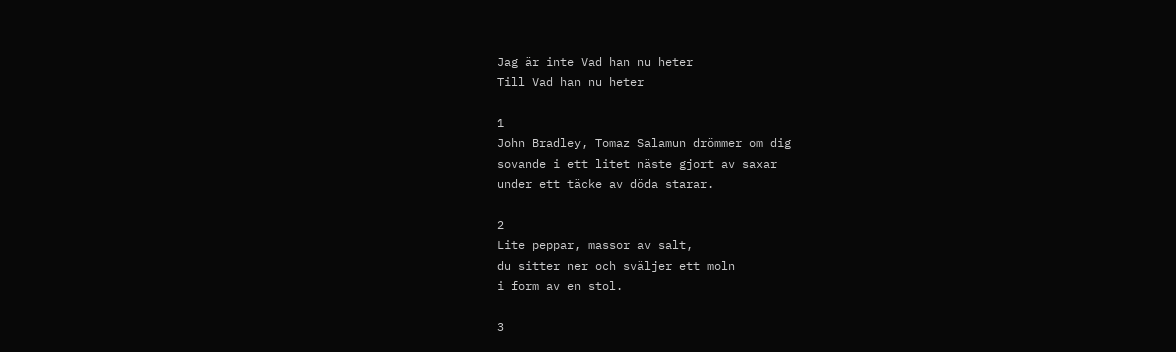Jag är inte Vad han nu heter
Till Vad han nu heter

1
John Bradley, Tomaz Salamun drömmer om dig
sovande i ett litet näste gjort av saxar
under ett täcke av döda starar.

2
Lite peppar, massor av salt,
du sitter ner och sväljer ett moln
i form av en stol.

3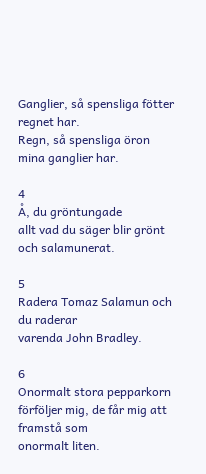Ganglier, så spensliga fötter regnet har.
Regn, så spensliga öron mina ganglier har.

4
Å, du gröntungade
allt vad du säger blir grönt
och salamunerat.

5
Radera Tomaz Salamun och du raderar
varenda John Bradley.

6
Onormalt stora pepparkorn
förföljer mig, de får mig att framstå som
onormalt liten.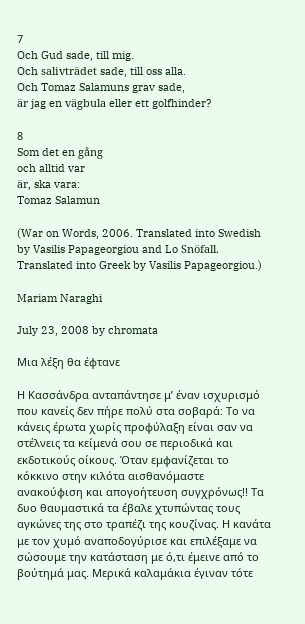7
Och Gud sade, till mig.
Och salivträdet sade, till oss alla.
Och Tomaz Salamuns grav sade,
är jag en vägbula eller ett golfhinder?

8
Som det en gång
och alltid var
är, ska vara:
Tomaz Salamun

(War on Words, 2006. Translated into Swedish by Vasilis Papageorgiou and Lo Snöfall. Translated into Greek by Vasilis Papageorgiou.)

Mariam Naraghi

July 23, 2008 by chromata

Μια λέξη θα έφτανε

Η Κασσάνδρα ανταπάντησε μ’ έναν ισχυρισμό που κανείς δεν πήρε πολύ στα σοβαρά: Το να κάνεις έρωτα χωρίς προφύλαξη είναι σαν να στέλνεις τα κείμενά σου σε περιοδικά και εκδοτικούς οίκους. Όταν εμφανίζεται το κόκκινο στην κιλότα αισθανόμαστε ανακούφιση και απογοήτευση συγχρόνως!! Τα δυο θαυμαστικά τα έβαλε χτυπώντας τους αγκώνες της στο τραπέζι της κουζίνας. Η κανάτα με τον χυμό αναποδογύρισε και επιλέξαμε να σώσουμε την κατάσταση με ό,τι έμεινε από το βούτημά μας. Μερικά καλαμάκια έγιναν τότε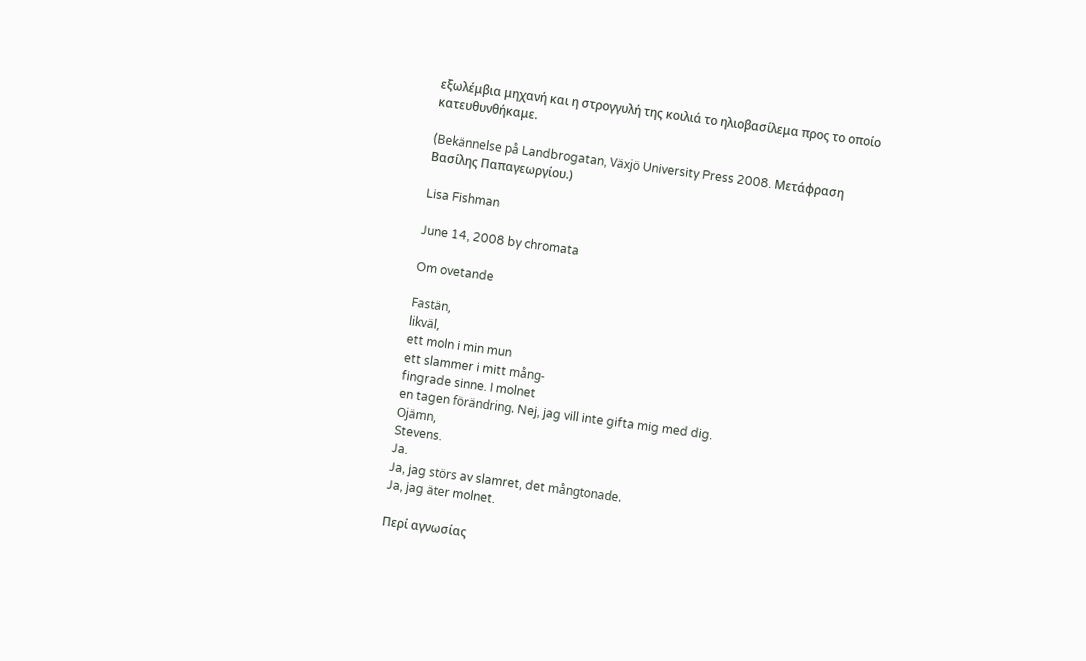εξωλέμβια μηχανή και η στρογγυλή της κοιλιά το ηλιοβασίλεμα προς το οποίο κατευθυνθήκαμε.

(Bekännelse på Landbrogatan, Växjö University Press 2008. Μετάφραση Βασίλης Παπαγεωργίου.)

Lisa Fishman

June 14, 2008 by chromata

Om ovetande

Fastän,
likväl,
ett moln i min mun
ett slammer i mitt mång-
fingrade sinne. I molnet
en tagen förändring. Nej, jag vill inte gifta mig med dig.
Ojämn,
Stevens.
Ja.
Ja, jag störs av slamret, det mångtonade.
Ja, jag äter molnet.

Περί αγνωσίας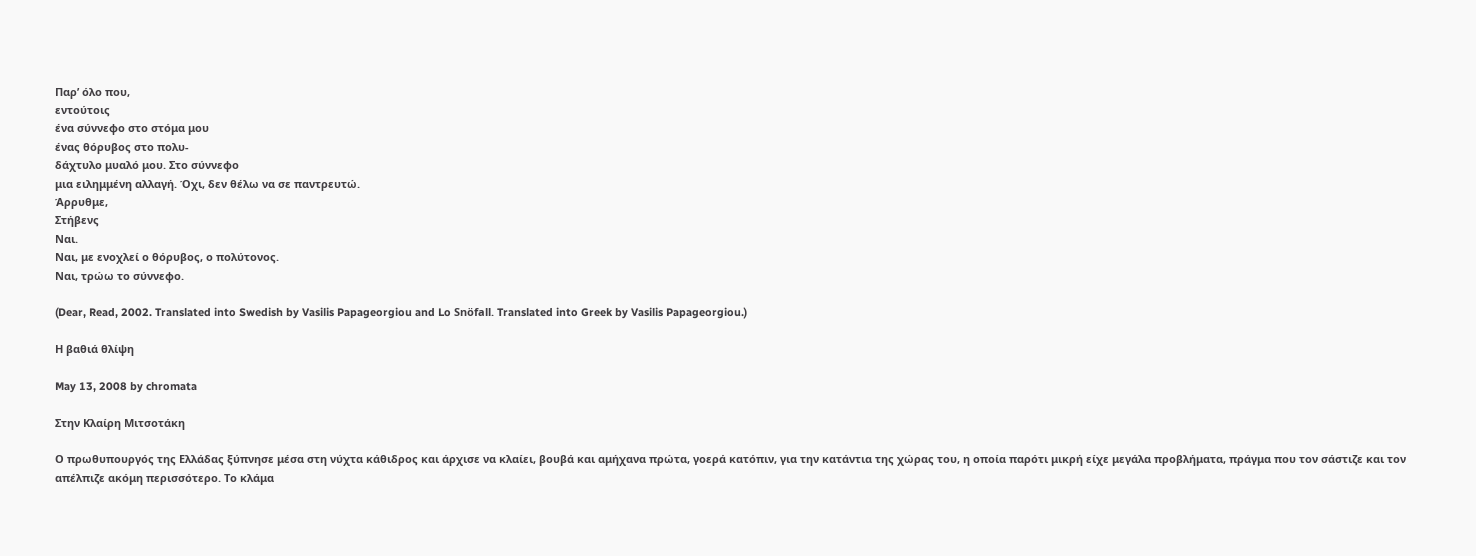Παρ’ όλο που,
εντούτοις
ένα σύννεφο στο στόμα μου
ένας θόρυβος στο πολυ-
δάχτυλο μυαλό μου. Στο σύννεφο
μια ειλημμένη αλλαγή. Όχι, δεν θέλω να σε παντρευτώ.
Άρρυθμε,
Στήβενς
Ναι.
Ναι, με ενοχλεί ο θόρυβος, ο πολύτονος.
Ναι, τρώω το σύννεφο.

(Dear, Read, 2002. Translated into Swedish by Vasilis Papageorgiou and Lo Snöfall. Translated into Greek by Vasilis Papageorgiou.)

Η βαθιά θλίψη

May 13, 2008 by chromata

Στην Κλαίρη Μιτσοτάκη

Ο πρωθυπουργός της Ελλάδας ξύπνησε μέσα στη νύχτα κάθιδρος και άρχισε να κλαίει, βουβά και αμήχανα πρώτα, γοερά κατόπιν, για την κατάντια της χώρας του, η οποία παρότι μικρή είχε μεγάλα προβλήματα, πράγμα που τον σάστιζε και τον απέλπιζε ακόμη περισσότερο. Το κλάμα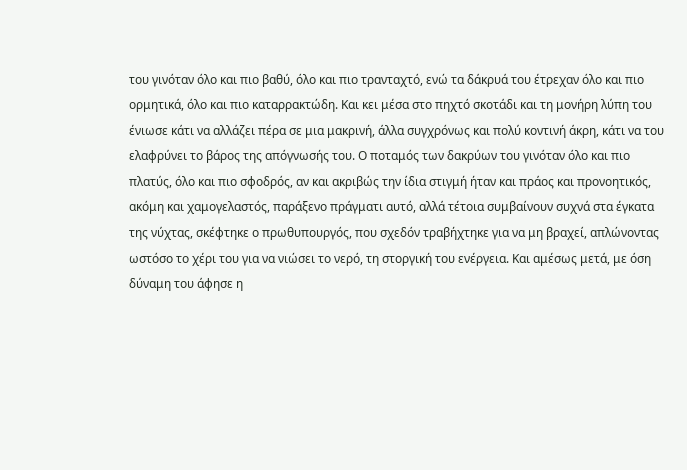του γινόταν όλο και πιο βαθύ, όλο και πιο τρανταχτό, ενώ τα δάκρυά του έτρεχαν όλο και πιο ορμητικά, όλο και πιο καταρρακτώδη. Και κει μέσα στο πηχτό σκοτάδι και τη μονήρη λύπη του ένιωσε κάτι να αλλάζει πέρα σε μια μακρινή, άλλα συγχρόνως και πολύ κοντινή άκρη, κάτι να του ελαφρύνει το βάρος της απόγνωσής του. Ο ποταμός των δακρύων του γινόταν όλο και πιο πλατύς, όλο και πιο σφοδρός, αν και ακριβώς την ίδια στιγμή ήταν και πράος και προνοητικός, ακόμη και χαμογελαστός, παράξενο πράγματι αυτό, αλλά τέτοια συμβαίνουν συχνά στα έγκατα της νύχτας, σκέφτηκε ο πρωθυπουργός, που σχεδόν τραβήχτηκε για να μη βραχεί, απλώνοντας ωστόσο το χέρι του για να νιώσει το νερό, τη στοργική του ενέργεια. Και αμέσως μετά, με όση δύναμη του άφησε η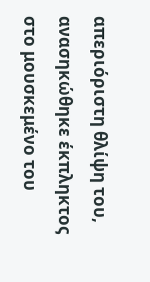απεριόριστη θλίψη του, ανασηκώθηκε έκπληκτος στο μουσκεμένο του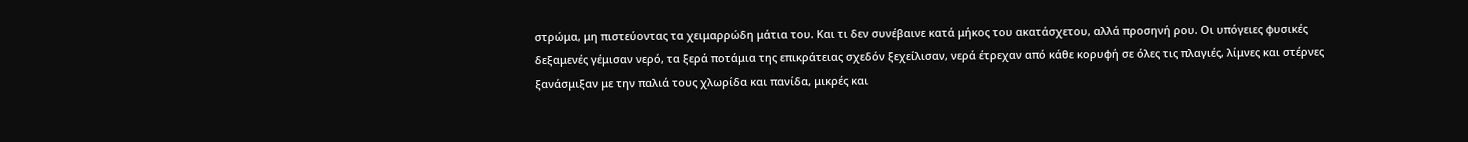στρώμα, μη πιστεύοντας τα χειμαρρώδη μάτια του. Και τι δεν συνέβαινε κατά μήκος του ακατάσχετου, αλλά προσηνή ρου. Οι υπόγειες φυσικές δεξαμενές γέμισαν νερό, τα ξερά ποτάμια της επικράτειας σχεδόν ξεχείλισαν, νερά έτρεχαν από κάθε κορυφή σε όλες τις πλαγιές, λίμνες και στέρνες ξανάσμιξαν με την παλιά τους χλωρίδα και πανίδα, μικρές και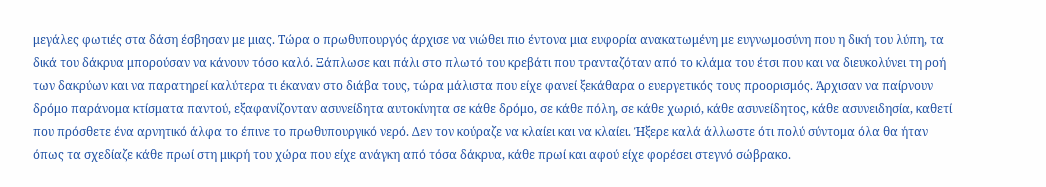μεγάλες φωτιές στα δάση έσβησαν με μιας. Τώρα ο πρωθυπουργός άρχισε να νιώθει πιο έντονα μια ευφορία ανακατωμένη με ευγνωμοσύνη που η δική του λύπη, τα δικά του δάκρυα μπορούσαν να κάνουν τόσο καλό. Ξάπλωσε και πάλι στο πλωτό του κρεβάτι που τρανταζόταν από το κλάμα του έτσι που και να διευκολύνει τη ροή των δακρύων και να παρατηρεί καλύτερα τι έκαναν στο διάβα τους, τώρα μάλιστα που είχε φανεί ξεκάθαρα ο ευεργετικός τους προορισμός. Άρχισαν να παίρνουν δρόμο παράνομα κτίσματα παντού, εξαφανίζονταν ασυνείδητα αυτοκίνητα σε κάθε δρόμο, σε κάθε πόλη, σε κάθε χωριό, κάθε ασυνείδητος, κάθε ασυνειδησία, καθετί που πρόσθετε ένα αρνητικό άλφα το έπινε το πρωθυπουργικό νερό. Δεν τον κούραζε να κλαίει και να κλαίει. Ήξερε καλά άλλωστε ότι πολύ σύντομα όλα θα ήταν όπως τα σχεδίαζε κάθε πρωί στη μικρή του χώρα που είχε ανάγκη από τόσα δάκρυα, κάθε πρωί και αφού είχε φορέσει στεγνό σώβρακο.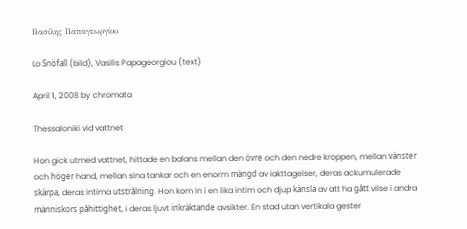Βασίλης Παπαγεωργίου

Lo Snöfall (bild), Vasilis Papageorgiou (text)

April 1, 2008 by chromata

Thessaloniki vid vattnet

Hon gick utmed vattnet, hittade en balans mellan den övre och den nedre kroppen, mellan vänster och höger hand, mellan sina tankar och en enorm mängd av iakttagelser, deras ackumulerade skärpa, deras intima utstrålning. Hon kom in i en lika intim och djup känsla av att ha gått vilse i andra människors påhittighet, i deras ljuvt inkräktande avsikter. En stad utan vertikala gester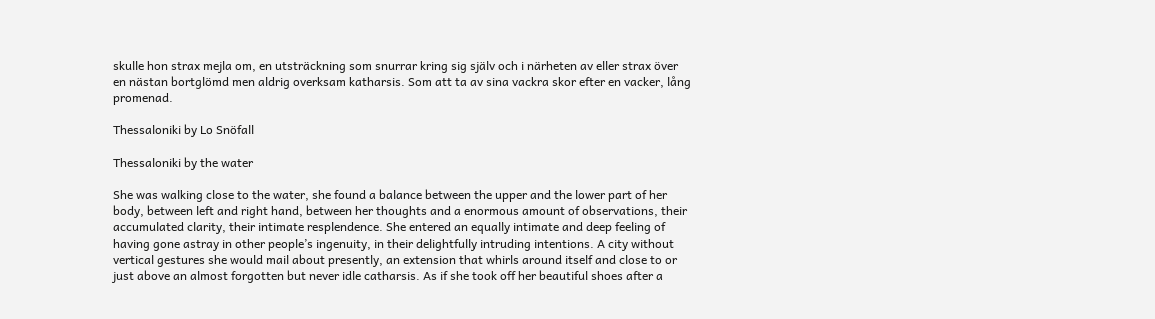skulle hon strax mejla om, en utsträckning som snurrar kring sig själv och i närheten av eller strax över en nästan bortglömd men aldrig overksam katharsis. Som att ta av sina vackra skor efter en vacker, lång promenad.

Thessaloniki by Lo Snöfall

Thessaloniki by the water

She was walking close to the water, she found a balance between the upper and the lower part of her body, between left and right hand, between her thoughts and a enormous amount of observations, their accumulated clarity, their intimate resplendence. She entered an equally intimate and deep feeling of having gone astray in other people’s ingenuity, in their delightfully intruding intentions. A city without vertical gestures she would mail about presently, an extension that whirls around itself and close to or just above an almost forgotten but never idle catharsis. As if she took off her beautiful shoes after a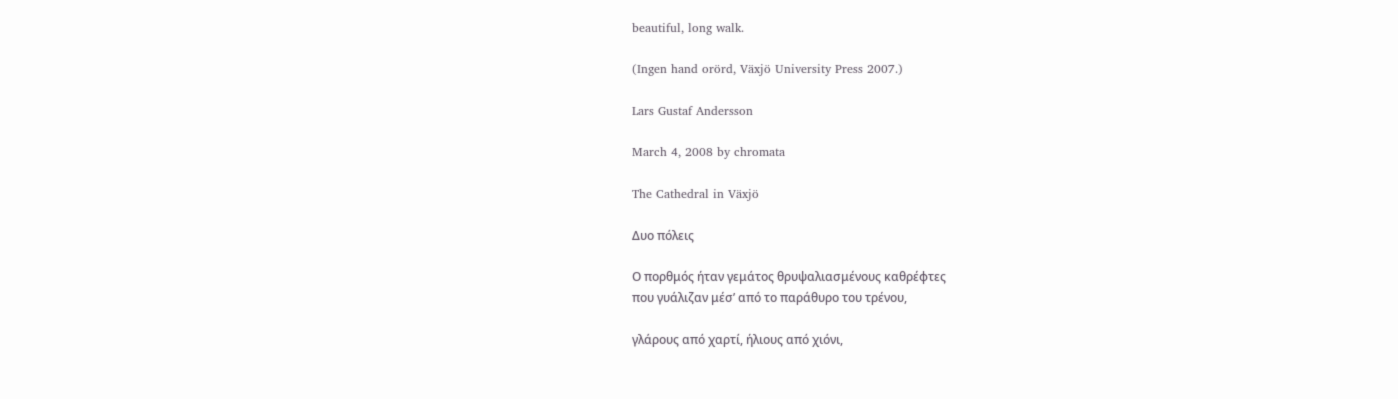beautiful, long walk.

(Ingen hand orörd, Växjö University Press 2007.)

Lars Gustaf Andersson

March 4, 2008 by chromata

The Cathedral in Växjö

Δυο πόλεις

Ο πορθμός ήταν γεμάτος θρυψαλιασμένους καθρέφτες
που γυάλιζαν μέσ’ από το παράθυρο του τρένου,

γλάρους από χαρτί, ήλιους από χιόνι,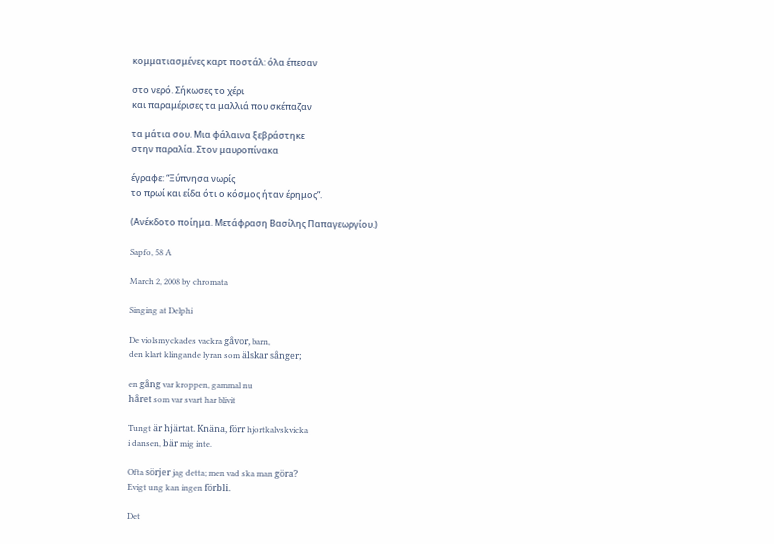κομματιασμένες καρτ ποστάλ: όλα έπεσαν

στο νερό. Σήκωσες το χέρι
και παραμέρισες τα μαλλιά που σκέπαζαν

τα μάτια σου. Μια φάλαινα ξεβράστηκε
στην παραλία. Στον μαυροπίνακα

έγραφε: “Ξύπνησα νωρίς
το πρωί και είδα ότι ο κόσμος ήταν έρημος”.

(Ανέκδοτο ποίημα. Μετάφραση Βασίλης Παπαγεωργίου.)

Sapfo, 58 A

March 2, 2008 by chromata

Singing at Delphi

De violsmyckades vackra gåvor, barn,
den klart klingande lyran som älskar sånger;

en gång var kroppen, gammal nu
håret som var svart har blivit

Tungt är hjärtat. Knäna, förr hjortkalvskvicka
i dansen, bär mig inte.

Ofta sörjer jag detta; men vad ska man göra?
Evigt ung kan ingen förbli.

Det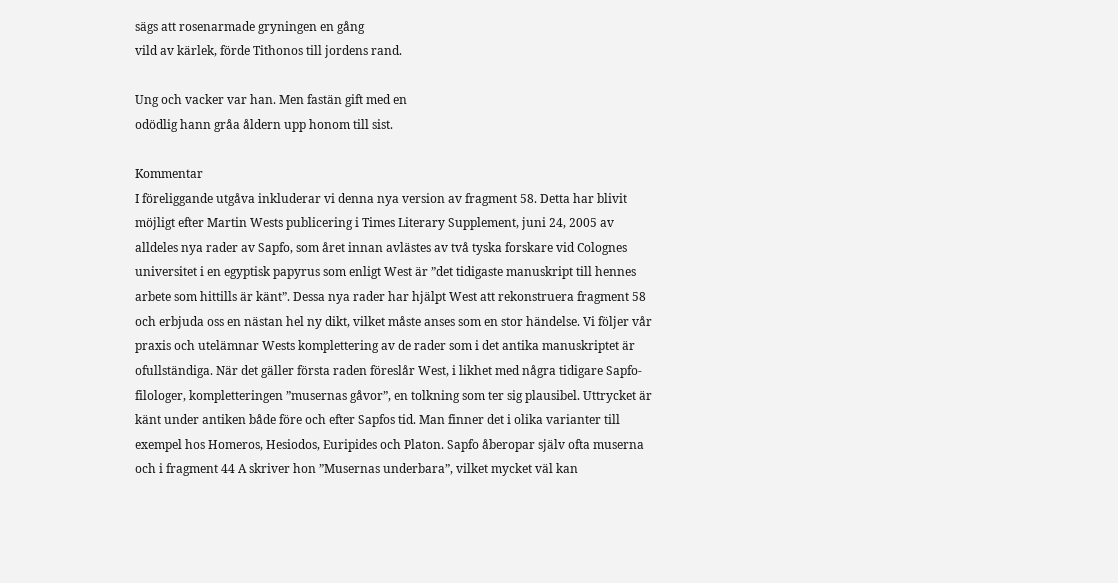sägs att rosenarmade gryningen en gång
vild av kärlek, förde Tithonos till jordens rand.

Ung och vacker var han. Men fastän gift med en
odödlig hann gråa åldern upp honom till sist.

Kommentar
I föreliggande utgåva inkluderar vi denna nya version av fragment 58. Detta har blivit möjligt efter Martin Wests publicering i Times Literary Supplement, juni 24, 2005 av alldeles nya rader av Sapfo, som året innan avlästes av två tyska forskare vid Colognes universitet i en egyptisk papyrus som enligt West är ”det tidigaste manuskript till hennes arbete som hittills är känt”. Dessa nya rader har hjälpt West att rekonstruera fragment 58 och erbjuda oss en nästan hel ny dikt, vilket måste anses som en stor händelse. Vi följer vår praxis och utelämnar Wests komplettering av de rader som i det antika manuskriptet är ofullständiga. När det gäller första raden föreslår West, i likhet med några tidigare Sapfo-filologer, kompletteringen ”musernas gåvor”, en tolkning som ter sig plausibel. Uttrycket är känt under antiken både före och efter Sapfos tid. Man finner det i olika varianter till exempel hos Homeros, Hesiodos, Euripides och Platon. Sapfo åberopar själv ofta muserna och i fragment 44 A skriver hon ”Musernas underbara”, vilket mycket väl kan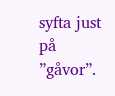syfta just på ”gåvor”.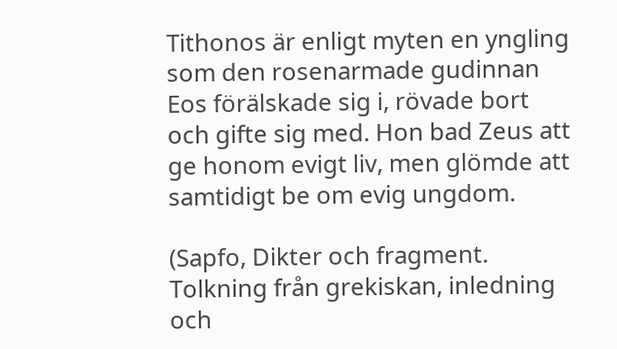Tithonos är enligt myten en yngling som den rosenarmade gudinnan Eos förälskade sig i, rövade bort och gifte sig med. Hon bad Zeus att ge honom evigt liv, men glömde att samtidigt be om evig ungdom.

(Sapfo, Dikter och fragment. Tolkning från grekiskan, inledning och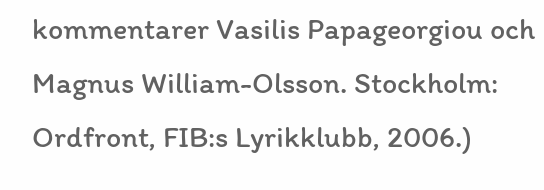kommentarer Vasilis Papageorgiou och Magnus William-Olsson. Stockholm: Ordfront, FIB:s Lyrikklubb, 2006.)